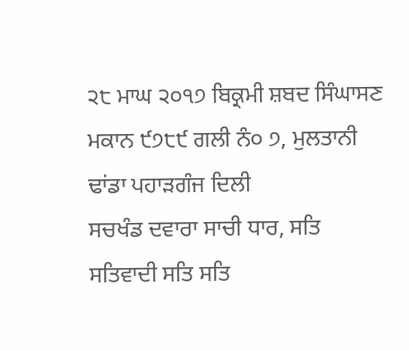੨੮ ਮਾਘ ੨੦੧੭ ਬਿਕ੍ਰਮੀ ਸ਼ਬਦ ਸਿੰਘਾਸਣ ਮਕਾਨ ੯੭੮੯ ਗਲੀ ਨੰ੦ ੭, ਮੁਲਤਾਨੀ ਢਾਂਡਾ ਪਹਾੜਗੰਜ ਦਿਲੀ
ਸਚਖੰਡ ਦਵਾਰਾ ਸਾਚੀ ਧਾਰ, ਸਤਿ ਸਤਿਵਾਦੀ ਸਤਿ ਸਤਿ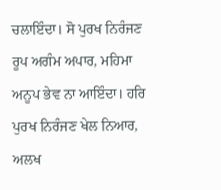ਚਲਾਇੰਦਾ। ਸੋ ਪੁਰਖ ਨਿਰੰਜਣ ਰੂਪ ਅਗੰਮ ਅਪਾਰ, ਮਹਿਮਾ ਅਨੂਪ ਭੇਵ ਨਾ ਆਇੰਦਾ। ਹਰਿ ਪੁਰਖ ਨਿਰੰਜਣ ਖੇਲ ਨਿਆਰ, ਅਲਖ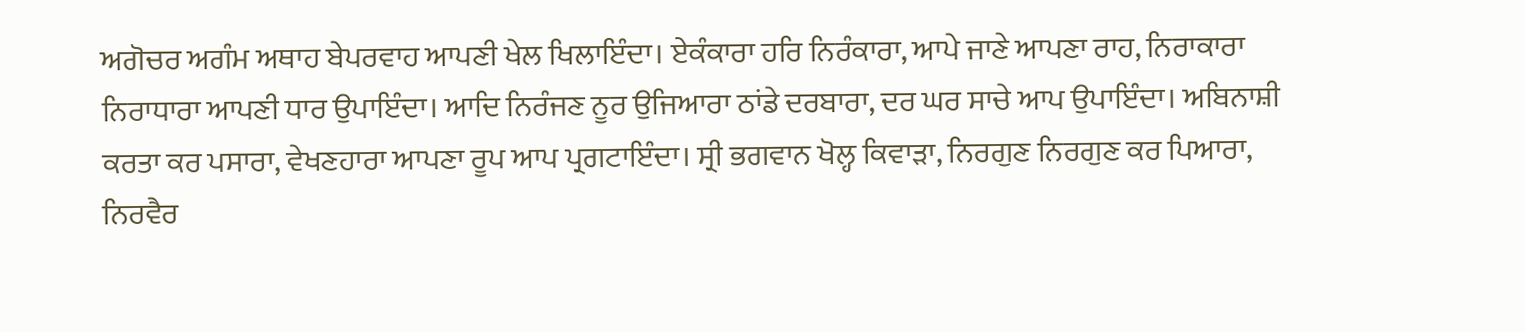ਅਗੋਚਰ ਅਗੰਮ ਅਥਾਹ ਬੇਪਰਵਾਹ ਆਪਣੀ ਖੇਲ ਖਿਲਾਇੰਦਾ। ਏਕੰਕਾਰਾ ਹਰਿ ਨਿਰੰਕਾਰਾ, ਆਪੇ ਜਾਣੇ ਆਪਣਾ ਰਾਹ, ਨਿਰਾਕਾਰਾ ਨਿਰਾਧਾਰਾ ਆਪਣੀ ਧਾਰ ਉਪਾਇੰਦਾ। ਆਦਿ ਨਿਰੰਜਣ ਨੂਰ ਉਜਿਆਰਾ ਠਾਂਡੇ ਦਰਬਾਰਾ, ਦਰ ਘਰ ਸਾਚੇ ਆਪ ਉਪਾਇੰਦਾ। ਅਬਿਨਾਸ਼ੀ ਕਰਤਾ ਕਰ ਪਸਾਰਾ, ਵੇਖਣਹਾਰਾ ਆਪਣਾ ਰੂਪ ਆਪ ਪ੍ਰਗਟਾਇੰਦਾ। ਸ੍ਰੀ ਭਗਵਾਨ ਖੋਲ੍ਹ ਕਿਵਾੜਾ, ਨਿਰਗੁਣ ਨਿਰਗੁਣ ਕਰ ਪਿਆਰਾ, ਨਿਰਵੈਰ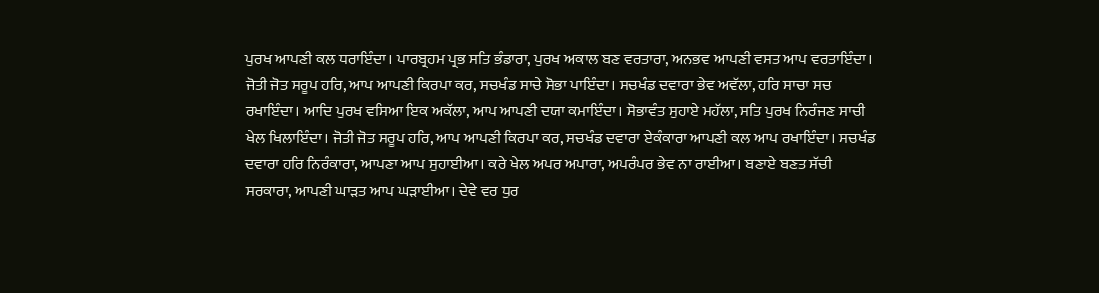ਪੁਰਖ ਆਪਣੀ ਕਲ ਧਰਾਇੰਦਾ। ਪਾਰਬ੍ਰਹਮ ਪ੍ਰਭ ਸਤਿ ਭੰਡਾਰਾ, ਪੁਰਖ ਅਕਾਲ ਬਣ ਵਰਤਾਰਾ, ਅਨਭਵ ਆਪਣੀ ਵਸਤ ਆਪ ਵਰਤਾਇੰਦਾ। ਜੋਤੀ ਜੋਤ ਸਰੂਪ ਹਰਿ, ਆਪ ਆਪਣੀ ਕਿਰਪਾ ਕਰ, ਸਚਖੰਡ ਸਾਚੇ ਸੋਭਾ ਪਾਇੰਦਾ। ਸਚਖੰਡ ਦਵਾਰਾ ਭੇਵ ਅਵੱਲਾ, ਹਰਿ ਸਾਚਾ ਸਚ ਰਖਾਇੰਦਾ। ਆਦਿ ਪੁਰਖ ਵਸਿਆ ਇਕ ਅਕੱਲਾ, ਆਪ ਆਪਣੀ ਦਯਾ ਕਮਾਇੰਦਾ। ਸੋਭਾਵੰਤ ਸੁਹਾਏ ਮਹੱਲਾ, ਸਤਿ ਪੁਰਖ ਨਿਰੰਜਣ ਸਾਚੀ ਖੇਲ ਖਿਲਾਇੰਦਾ। ਜੋਤੀ ਜੋਤ ਸਰੂਪ ਹਰਿ, ਆਪ ਆਪਣੀ ਕਿਰਪਾ ਕਰ, ਸਚਖੰਡ ਦਵਾਰਾ ਏਕੰਕਾਰਾ ਆਪਣੀ ਕਲ ਆਪ ਰਖਾਇੰਦਾ। ਸਚਖੰਡ ਦਵਾਰਾ ਹਰਿ ਨਿਰੰਕਾਰਾ, ਆਪਣਾ ਆਪ ਸੁਹਾਈਆ। ਕਰੇ ਖੇਲ ਅਪਰ ਅਪਾਰਾ, ਅਪਰੰਪਰ ਭੇਵ ਨਾ ਰਾਈਆ। ਬਣਾਏ ਬਣਤ ਸੱਚੀ ਸਰਕਾਰਾ, ਆਪਣੀ ਘਾੜਤ ਆਪ ਘੜਾਈਆ। ਦੇਵੇ ਵਰ ਧੁਰ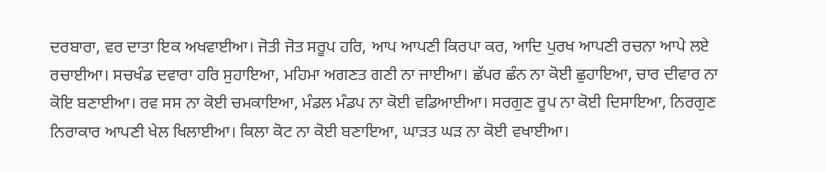ਦਰਬਾਰਾ, ਵਰ ਦਾਤਾ ਇਕ ਅਖਵਾਈਆ। ਜੋਤੀ ਜੋਤ ਸਰੂਪ ਹਰਿ, ਆਪ ਆਪਣੀ ਕਿਰਪਾ ਕਰ, ਆਦਿ ਪੁਰਖ ਆਪਣੀ ਰਚਨਾ ਆਪੇ ਲਏ ਰਚਾਈਆ। ਸਚਖੰਡ ਦਵਾਰਾ ਹਰਿ ਸੁਹਾਇਆ, ਮਹਿਮਾ ਅਗਣਤ ਗਣੀ ਨਾ ਜਾਈਆ। ਛੱਪਰ ਛੰਨ ਨਾ ਕੋਈ ਛੁਹਾਇਆ, ਚਾਰ ਦੀਵਾਰ ਨਾ ਕੋਇ ਬਣਾਈਆ। ਰਵ ਸਸ ਨਾ ਕੋਈ ਚਮਕਾਇਆ, ਮੰਡਲ ਮੰਡਪ ਨਾ ਕੋਈ ਵਡਿਆਈਆ। ਸਰਗੁਣ ਰੂਪ ਨਾ ਕੋਈ ਦਿਸਾਇਆ, ਨਿਰਗੁਣ ਨਿਰਾਕਾਰ ਆਪਣੀ ਖੇਲ ਖਿਲਾਈਆ। ਕਿਲਾ ਕੋਟ ਨਾ ਕੋਈ ਬਣਾਇਆ, ਘਾੜਤ ਘੜ ਨਾ ਕੋਈ ਵਖਾਈਆ।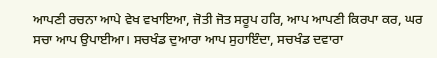ਆਪਣੀ ਰਚਨਾ ਆਪੇ ਵੇਖ ਵਖਾਇਆ, ਜੋਤੀ ਜੋਤ ਸਰੂਪ ਹਰਿ, ਆਪ ਆਪਣੀ ਕਿਰਪਾ ਕਰ, ਘਰ ਸਚਾ ਆਪ ਉਪਾਈਆ। ਸਚਖੰਡ ਦੁਆਰਾ ਆਪ ਸੁਹਾਇੰਦਾ, ਸਚਖੰਡ ਦਵਾਰਾ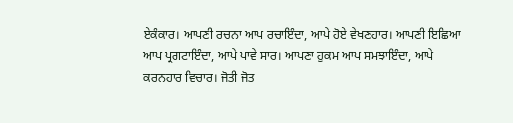ਏਕੰਕਾਰ। ਆਪਣੀ ਰਚਨਾ ਆਪ ਰਚਾਇੰਦਾ, ਆਪੇ ਹੋਏ ਵੇਖਣਹਾਰ। ਆਪਣੀ ਇਛਿਆ ਆਪ ਪ੍ਰਗਟਾਇੰਦਾ, ਆਪੇ ਪਾਵੇ ਸਾਰ। ਆਪਣਾ ਹੁਕਮ ਆਪ ਸਮਝਾਇੰਦਾ, ਆਪੇ ਕਰਨਹਾਰ ਵਿਚਾਰ। ਜੋਤੀ ਜੋਤ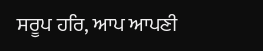ਸਰੂਪ ਹਰਿ, ਆਪ ਆਪਣੀ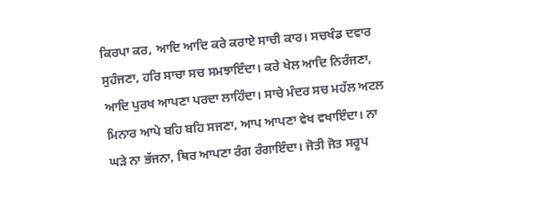ਕਿਰਪਾ ਕਰ, ਆਦਿ ਆਦਿ ਕਰੇ ਕਰਾਏ ਸਾਚੀ ਕਾਰ। ਸਚਖੰਡ ਦਵਾਰ ਸੁਹੰਜਣਾ, ਹਰਿ ਸਾਚਾ ਸਚ ਸਮਝਾਇੰਦਾ। ਕਰੇ ਖੇਲ ਆਦਿ ਨਿਰੰਜਣਾ, ਆਦਿ ਪੁਰਖ ਆਪਣਾ ਪਰਦਾ ਲਾਹਿੰਦਾ। ਸਾਚੇ ਮੰਦਰ ਸਚ ਮਹੱਲ ਅਟਲ ਮਿਨਾਰ ਆਪੇ ਬਹਿ ਬਹਿ ਸਜਣਾ, ਆਪ ਆਪਣਾ ਵੇਖ ਵਖਾਇੰਦਾ। ਨਾ ਘੜੇ ਨਾ ਭੱਜਨਾ, ਥਿਰ ਆਪਣਾ ਰੰਗ ਰੰਗਾਇੰਦਾ। ਜੋਤੀ ਜੋਤ ਸਰੂਪ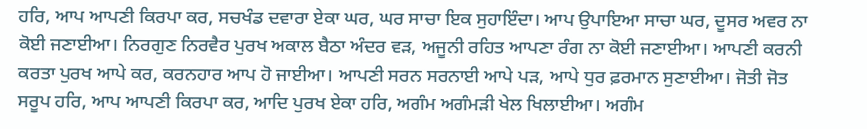ਹਰਿ, ਆਪ ਆਪਣੀ ਕਿਰਪਾ ਕਰ, ਸਚਖੰਡ ਦਵਾਰਾ ਏਕਾ ਘਰ, ਘਰ ਸਾਚਾ ਇਕ ਸੁਹਾਇੰਦਾ। ਆਪ ਉਪਾਇਆ ਸਾਚਾ ਘਰ, ਦੂਸਰ ਅਵਰ ਨਾ ਕੋਈ ਜਣਾਈਆ। ਨਿਰਗੁਣ ਨਿਰਵੈਰ ਪੁਰਖ ਅਕਾਲ ਬੈਠਾ ਅੰਦਰ ਵੜ, ਅਜੂਨੀ ਰਹਿਤ ਆਪਣਾ ਰੰਗ ਨਾ ਕੋਈ ਜਣਾਈਆ। ਆਪਣੀ ਕਰਨੀ ਕਰਤਾ ਪੁਰਖ ਆਪੇ ਕਰ, ਕਰਨਹਾਰ ਆਪ ਹੋ ਜਾਈਆ। ਆਪਣੀ ਸਰਨ ਸਰਨਾਈ ਆਪੇ ਪੜ, ਆਪੇ ਧੁਰ ਫ਼ਰਮਾਨ ਸੁਣਾਈਆ। ਜੋਤੀ ਜੋਤ ਸਰੂਪ ਹਰਿ, ਆਪ ਆਪਣੀ ਕਿਰਪਾ ਕਰ, ਆਦਿ ਪੁਰਖ ਏਕਾ ਹਰਿ, ਅਗੰਮ ਅਗੰਮੜੀ ਖੇਲ ਖਿਲਾਈਆ। ਅਗੰਮ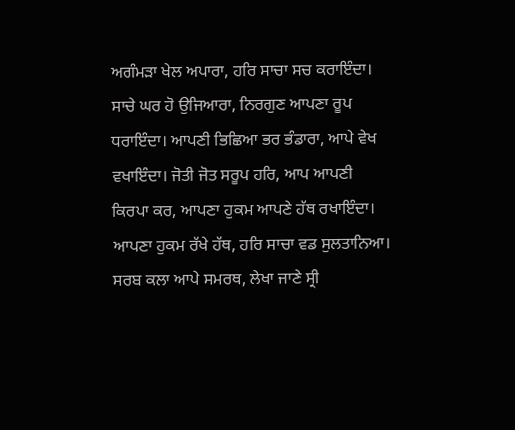ਅਗੰਮੜਾ ਖੇਲ ਅਪਾਰਾ, ਹਰਿ ਸਾਚਾ ਸਚ ਕਰਾਇੰਦਾ। ਸਾਚੇ ਘਰ ਹੋ ਉਜਿਆਰਾ, ਨਿਰਗੁਣ ਆਪਣਾ ਰੂਪ ਧਰਾਇੰਦਾ। ਆਪਣੀ ਭਿਛਿਆ ਭਰ ਭੰਡਾਰਾ, ਆਪੇ ਵੇਖ ਵਖਾਇੰਦਾ। ਜੋਤੀ ਜੋਤ ਸਰੂਪ ਹਰਿ, ਆਪ ਆਪਣੀ ਕਿਰਪਾ ਕਰ, ਆਪਣਾ ਹੁਕਮ ਆਪਣੇ ਹੱਥ ਰਖਾਇੰਦਾ। ਆਪਣਾ ਹੁਕਮ ਰੱਖੇ ਹੱਥ, ਹਰਿ ਸਾਚਾ ਵਡ ਸੁਲਤਾਨਿਆ। ਸਰਬ ਕਲਾ ਆਪੇ ਸਮਰਥ, ਲੇਖਾ ਜਾਣੇ ਸ੍ਰੀ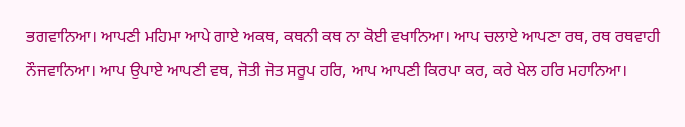ਭਗਵਾਨਿਆ। ਆਪਣੀ ਮਹਿਮਾ ਆਪੇ ਗਾਏ ਅਕਥ, ਕਥਨੀ ਕਥ ਨਾ ਕੋਈ ਵਖਾਨਿਆ। ਆਪ ਚਲਾਏ ਆਪਣਾ ਰਥ, ਰਥ ਰਥਵਾਹੀ ਨੌਜਵਾਨਿਆ। ਆਪ ਉਪਾਏ ਆਪਣੀ ਵਥ, ਜੋਤੀ ਜੋਤ ਸਰੂਪ ਹਰਿ, ਆਪ ਆਪਣੀ ਕਿਰਪਾ ਕਰ, ਕਰੇ ਖੇਲ ਹਰਿ ਮਹਾਨਿਆ।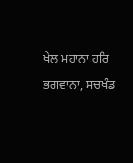ਖੇਲ ਮਹਾਨਾ ਹਰਿ ਭਗਵਾਨਾ, ਸਚਖੰਡ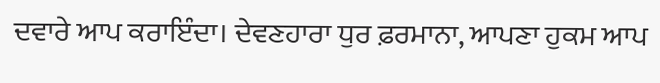ਦਵਾਰੇ ਆਪ ਕਰਾਇੰਦਾ। ਦੇਵਣਹਾਰਾ ਧੁਰ ਫ਼ਰਮਾਨਾ, ਆਪਣਾ ਹੁਕਮ ਆਪ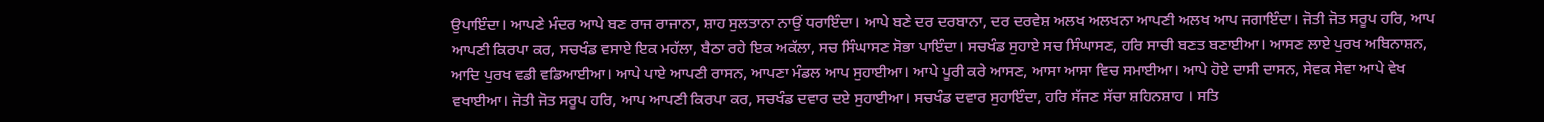ਉਪਾਇੰਦਾ। ਆਪਣੇ ਮੰਦਰ ਆਪੇ ਬਣ ਰਾਜ ਰਾਜਾਨਾ, ਸ਼ਾਹ ਸੁਲਤਾਨਾ ਨਾਉਂ ਧਰਾਇੰਦਾ। ਆਪੇ ਬਣੇ ਦਰ ਦਰਬਾਨਾ, ਦਰ ਦਰਵੇਸ਼ ਅਲਖ ਅਲਖਨਾ ਆਪਣੀ ਅਲਖ ਆਪ ਜਗਾਇੰਦਾ। ਜੋਤੀ ਜੋਤ ਸਰੂਪ ਹਰਿ, ਆਪ ਆਪਣੀ ਕਿਰਪਾ ਕਰ, ਸਚਖੰਡ ਵਸਾਏ ਇਕ ਮਹੱਲਾ, ਬੈਠਾ ਰਹੇ ਇਕ ਅਕੱਲਾ, ਸਚ ਸਿੰਘਾਸਣ ਸੋਭਾ ਪਾਇੰਦਾ। ਸਚਖੰਡ ਸੁਹਾਏ ਸਚ ਸਿੰਘਾਸਣ, ਹਰਿ ਸਾਚੀ ਬਣਤ ਬਣਾਈਆ। ਆਸਣ ਲਾਏ ਪੁਰਖ ਅਬਿਨਾਸ਼ਨ, ਆਦਿ ਪੁਰਖ ਵਡੀ ਵਡਿਆਈਆ। ਆਪੇ ਪਾਏ ਆਪਣੀ ਰਾਸਨ, ਆਪਣਾ ਮੰਡਲ ਆਪ ਸੁਹਾਈਆ। ਆਪੇ ਪੂਰੀ ਕਰੇ ਆਸਣ, ਆਸਾ ਆਸਾ ਵਿਚ ਸਮਾਈਆ। ਆਪੇ ਹੋਏ ਦਾਸੀ ਦਾਸਨ, ਸੇਵਕ ਸੇਵਾ ਆਪੇ ਵੇਖ ਵਖਾਈਆ। ਜੋਤੀ ਜੋਤ ਸਰੂਪ ਹਰਿ, ਆਪ ਆਪਣੀ ਕਿਰਪਾ ਕਰ, ਸਚਖੰਡ ਦਵਾਰ ਦਏ ਸੁਹਾਈਆ। ਸਚਖੰਡ ਦਵਾਰ ਸੁਹਾਇੰਦਾ, ਹਰਿ ਸੱਜਣ ਸੱਚਾ ਸ਼ਹਿਨਸ਼ਾਹ । ਸਤਿ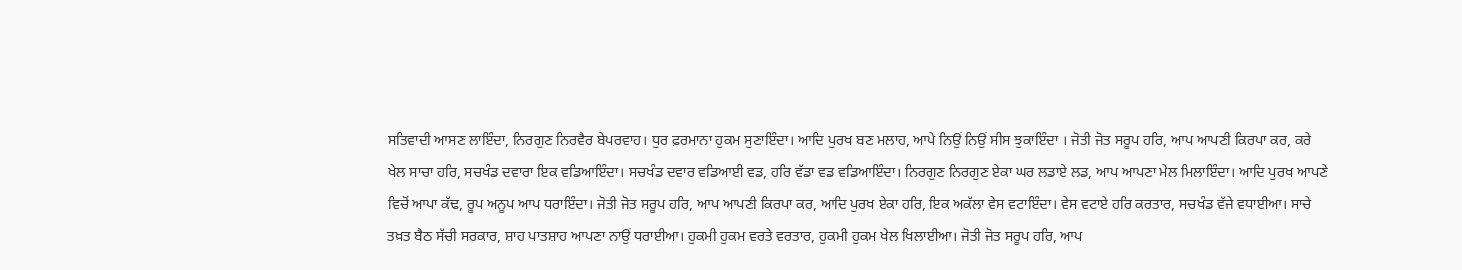ਸਤਿਵਾਦੀ ਆਸਣ ਲਾਇੰਦਾ, ਨਿਰਗੁਣ ਨਿਰਵੈਰ ਬੇਪਰਵਾਹ। ਧੁਰ ਫ਼ਰਮਾਨਾ ਹੁਕਮ ਸੁਣਾਇੰਦਾ। ਆਦਿ ਪੁਰਖ ਬਣ ਮਲਾਹ, ਆਪੇ ਨਿਉਂ ਨਿਉਂ ਸੀਸ ਝੁਕਾਇੰਦਾ । ਜੋਤੀ ਜੋਤ ਸਰੂਪ ਹਰਿ, ਆਪ ਆਪਣੀ ਕਿਰਪਾ ਕਰ, ਕਰੇ ਖੇਲ ਸਾਚਾ ਹਰਿ, ਸਚਖੰਡ ਦਵਾਰਾ ਇਕ ਵਡਿਆਇੰਦਾ। ਸਚਖੰਡ ਦਵਾਰ ਵਡਿਆਈ ਵਡ, ਹਰਿ ਵੱਡਾ ਵਡ ਵਡਿਆਇੰਦਾ। ਨਿਰਗੁਣ ਨਿਰਗੁਣ ਏਕਾ ਘਰ ਲਡਾਏ ਲਡ, ਆਪ ਆਪਣਾ ਮੇਲ ਮਿਲਾਇੰਦਾ। ਆਦਿ ਪੁਰਖ ਆਪਣੇ ਵਿਚੋਂ ਆਪਾ ਕੱਢ, ਰੂਪ ਅਨੂਪ ਆਪ ਧਰਾਇੰਦਾ। ਜੋਤੀ ਜੋਤ ਸਰੂਪ ਹਰਿ, ਆਪ ਆਪਣੀ ਕਿਰਪਾ ਕਰ, ਆਦਿ ਪੁਰਖ ਏਕਾ ਹਰਿ, ਇਕ ਅਕੱਲਾ ਵੇਸ ਵਟਾਇੰਦਾ। ਵੇਸ ਵਟਾਏ ਹਰਿ ਕਰਤਾਰ, ਸਚਖੰਡ ਵੱਜੇ ਵਧਾਈਆ। ਸਾਚੇ ਤਖ਼ਤ ਬੈਠ ਸੱਚੀ ਸਰਕਾਰ, ਸ਼ਾਹ ਪਾਤਸ਼ਾਹ ਆਪਣਾ ਨਾਉਂ ਧਰਾਈਆ। ਹੁਕਮੀ ਹੁਕਮ ਵਰਤੇ ਵਰਤਾਰ, ਹੁਕਮੀ ਹੁਕਮ ਖੇਲ ਖਿਲਾਈਆ। ਜੋਤੀ ਜੋਤ ਸਰੂਪ ਹਰਿ, ਆਪ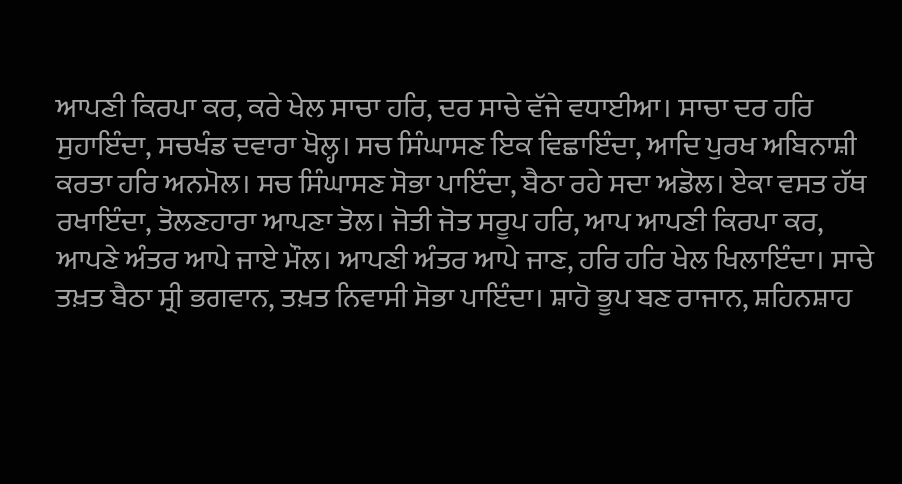ਆਪਣੀ ਕਿਰਪਾ ਕਰ, ਕਰੇ ਖੇਲ ਸਾਚਾ ਹਰਿ, ਦਰ ਸਾਚੇ ਵੱਜੇ ਵਧਾਈਆ। ਸਾਚਾ ਦਰ ਹਰਿ ਸੁਹਾਇੰਦਾ, ਸਚਖੰਡ ਦਵਾਰਾ ਖੋਲ੍ਹ। ਸਚ ਸਿੰਘਾਸਣ ਇਕ ਵਿਛਾਇੰਦਾ, ਆਦਿ ਪੁਰਖ ਅਬਿਨਾਸ਼ੀ ਕਰਤਾ ਹਰਿ ਅਨਮੋਲ। ਸਚ ਸਿੰਘਾਸਣ ਸੋਭਾ ਪਾਇੰਦਾ, ਬੈਠਾ ਰਹੇ ਸਦਾ ਅਡੋਲ। ਏਕਾ ਵਸਤ ਹੱਥ ਰਖਾਇੰਦਾ, ਤੋਲਣਹਾਰਾ ਆਪਣਾ ਤੋਲ। ਜੋਤੀ ਜੋਤ ਸਰੂਪ ਹਰਿ, ਆਪ ਆਪਣੀ ਕਿਰਪਾ ਕਰ, ਆਪਣੇ ਅੰਤਰ ਆਪੇ ਜਾਏ ਮੌਲ। ਆਪਣੀ ਅੰਤਰ ਆਪੇ ਜਾਣ, ਹਰਿ ਹਰਿ ਖੇਲ ਖਿਲਾਇੰਦਾ। ਸਾਚੇ ਤਖ਼ਤ ਬੈਠਾ ਸ੍ਰੀ ਭਗਵਾਨ, ਤਖ਼ਤ ਨਿਵਾਸੀ ਸੋਭਾ ਪਾਇੰਦਾ। ਸ਼ਾਹੋ ਭੂਪ ਬਣ ਰਾਜਾਨ, ਸ਼ਹਿਨਸ਼ਾਹ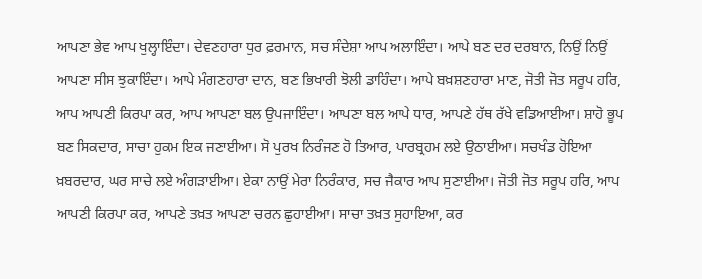ਆਪਣਾ ਭੇਵ ਆਪ ਖੁਲ੍ਹਾਇੰਦਾ। ਦੇਵਣਹਾਰਾ ਧੁਰ ਫ਼ਰਮਾਨ, ਸਚ ਸੰਦੇਸ਼ਾ ਆਪ ਅਲਾਇੰਦਾ। ਆਪੇ ਬਣ ਦਰ ਦਰਬਾਨ, ਨਿਉਂ ਨਿਉਂ ਆਪਣਾ ਸੀਸ ਝੁਕਾਇੰਦਾ। ਆਪੇ ਮੰਗਣਹਾਰਾ ਦਾਨ, ਬਣ ਭਿਖਾਰੀ ਝੋਲੀ ਡਾਹਿੰਦਾ। ਆਪੇ ਬਖ਼ਸ਼ਣਹਾਰਾ ਮਾਣ, ਜੋਤੀ ਜੋਤ ਸਰੂਪ ਹਰਿ, ਆਪ ਆਪਣੀ ਕਿਰਪਾ ਕਰ, ਆਪ ਆਪਣਾ ਬਲ ਉਪਜਾਇੰਦਾ। ਆਪਣਾ ਬਲ ਆਪੇ ਧਾਰ, ਆਪਣੇ ਹੱਥ ਰੱਖੇ ਵਡਿਆਈਆ। ਸ਼ਾਹੋ ਭੂਪ ਬਣ ਸਿਕਦਾਰ, ਸਾਚਾ ਹੁਕਮ ਇਕ ਜਣਾਈਆ। ਸੋ ਪੁਰਖ ਨਿਰੰਜਣ ਹੋ ਤਿਆਰ, ਪਾਰਬ੍ਰਹਮ ਲਏ ਉਠਾਈਆ। ਸਚਖੰਡ ਹੋਇਆ ਖ਼ਬਰਦਾਰ, ਘਰ ਸਾਚੇ ਲਏ ਅੰਗੜਾਈਆ। ਏਕਾ ਨਾਉਂ ਮੇਰਾ ਨਿਰੰਕਾਰ, ਸਚ ਜੈਕਾਰ ਆਪ ਸੁਣਾਈਆ। ਜੋਤੀ ਜੋਤ ਸਰੂਪ ਹਰਿ, ਆਪ ਆਪਣੀ ਕਿਰਪਾ ਕਰ, ਆਪਣੇ ਤਖ਼ਤ ਆਪਣਾ ਚਰਨ ਛੁਹਾਈਆ। ਸਾਚਾ ਤਖ਼ਤ ਸੁਹਾਇਆ, ਕਰ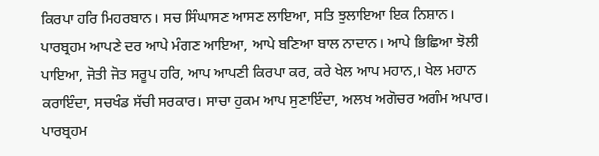ਕਿਰਪਾ ਹਰਿ ਮਿਹਰਬਾਨ। ਸਚ ਸਿੰਘਾਸਣ ਆਸਣ ਲਾਇਆ, ਸਤਿ ਝੁਲਾਇਆ ਇਕ ਨਿਸ਼ਾਨ। ਪਾਰਬ੍ਰਹਮ ਆਪਣੇ ਦਰ ਆਪੇ ਮੰਗਣ ਆਇਆ, ਆਪੇ ਬਣਿਆ ਬਾਲ ਨਾਦਾਨ। ਆਪੇ ਭਿਛਿਆ ਝੋਲੀ ਪਾਇਆ, ਜੋਤੀ ਜੋਤ ਸਰੂਪ ਹਰਿ, ਆਪ ਆਪਣੀ ਕਿਰਪਾ ਕਰ, ਕਰੇ ਖੇਲ ਆਪ ਮਹਾਨ,। ਖੇਲ ਮਹਾਨ ਕਰਾਇੰਦਾ, ਸਚਖੰਡ ਸੱਚੀ ਸਰਕਾਰ। ਸਾਚਾ ਹੁਕਮ ਆਪ ਸੁਣਾਇੰਦਾ, ਅਲਖ ਅਗੋਚਰ ਅਗੰਮ ਅਪਾਰ। ਪਾਰਬ੍ਰਹਮ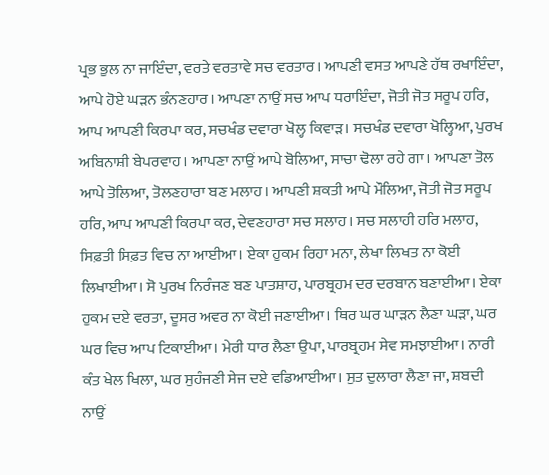ਪ੍ਰਭ ਭੁਲ ਨਾ ਜਾਇੰਦਾ, ਵਰਤੇ ਵਰਤਾਵੇ ਸਚ ਵਰਤਾਰ। ਆਪਣੀ ਵਸਤ ਆਪਣੇ ਹੱਥ ਰਖਾਇੰਦਾ, ਆਪੇ ਹੋਏ ਘੜਨ ਭੰਨਣਹਾਰ। ਆਪਣਾ ਨਾਉਂ ਸਚ ਆਪ ਧਰਾਇੰਦਾ, ਜੋਤੀ ਜੋਤ ਸਰੂਪ ਹਰਿ, ਆਪ ਆਪਣੀ ਕਿਰਪਾ ਕਰ, ਸਚਖੰਡ ਦਵਾਰਾ ਖੋਲ੍ਹ ਕਿਵਾੜ। ਸਚਖੰਡ ਦਵਾਰਾ ਖੋਲ੍ਹਿਆ, ਪੁਰਖ ਅਬਿਨਾਸ਼ੀ ਬੇਪਰਵਾਹ। ਆਪਣਾ ਨਾਉਂ ਆਪੇ ਬੋਲਿਆ, ਸਾਚਾ ਢੋਲਾ ਰਹੇ ਗਾ। ਆਪਣਾ ਤੋਲ ਆਪੇ ਤੋਲਿਆ, ਤੋਲਣਹਾਰਾ ਬਣ ਮਲਾਹ। ਆਪਣੀ ਸ਼ਕਤੀ ਆਪੇ ਮੌਲਿਆ, ਜੋਤੀ ਜੋਤ ਸਰੂਪ ਹਰਿ, ਆਪ ਆਪਣੀ ਕਿਰਪਾ ਕਰ, ਦੇਵਣਹਾਰਾ ਸਚ ਸਲਾਹ। ਸਚ ਸਲਾਹੀ ਹਰਿ ਮਲਾਹ, ਸਿਫ਼ਤੀ ਸਿਫ਼ਤ ਵਿਚ ਨਾ ਆਈਆ। ਏਕਾ ਹੁਕਮ ਰਿਹਾ ਮਨਾ, ਲੇਖਾ ਲਿਖਤ ਨਾ ਕੋਈ ਲਿਖਾਈਆ। ਸੋ ਪੁਰਖ ਨਿਰੰਜਣ ਬਣ ਪਾਤਸ਼ਾਹ, ਪਾਰਬ੍ਰਹਮ ਦਰ ਦਰਬਾਨ ਬਣਾਈਆ। ਏਕਾ ਹੁਕਮ ਦਏ ਵਰਤਾ, ਦੂਸਰ ਅਵਰ ਨਾ ਕੋਈ ਜਣਾਈਆ। ਥਿਰ ਘਰ ਘਾੜਨ ਲੈਣਾ ਘੜਾ, ਘਰ ਘਰ ਵਿਚ ਆਪ ਟਿਕਾਈਆ। ਮੇਰੀ ਧਾਰ ਲੈਣਾ ਉਪਾ, ਪਾਰਬ੍ਰਹਮ ਸੇਵ ਸਮਝਾਈਆ। ਨਾਰੀ ਕੰਤ ਖੇਲ ਖਿਲਾ, ਘਰ ਸੁਹੰਜਣੀ ਸੇਜ ਦਏ ਵਡਿਆਈਆ। ਸੁਤ ਦੁਲਾਰਾ ਲੈਣਾ ਜਾ, ਸ਼ਬਦੀ ਨਾਉਂ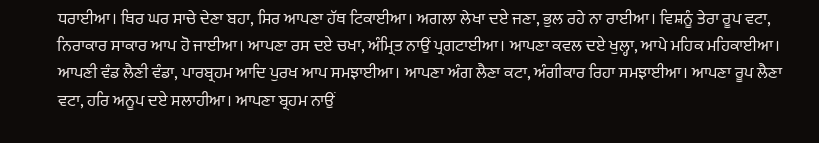ਧਰਾਈਆ। ਥਿਰ ਘਰ ਸਾਚੇ ਦੇਣਾ ਬਹਾ, ਸਿਰ ਆਪਣਾ ਹੱਥ ਟਿਕਾਈਆ। ਅਗਲਾ ਲੇਖਾ ਦਏ ਜਣਾ, ਭੁਲ ਰਹੇ ਨਾ ਰਾਈਆ। ਵਿਸ਼ਨੂੰ ਤੇਰਾ ਰੂਪ ਵਟਾ, ਨਿਰਾਕਾਰ ਸਾਕਾਰ ਆਪ ਹੋ ਜਾਈਆ। ਆਪਣਾ ਰਸ ਦਏ ਚਖਾ, ਅੰਮ੍ਰਿਤ ਨਾਉਂ ਪ੍ਰਗਟਾਈਆ। ਆਪਣਾ ਕਵਲ ਦਏ ਖੁਲ੍ਹਾ, ਆਪੇ ਮਹਿਕ ਮਹਿਕਾਈਆ। ਆਪਣੀ ਵੰਡ ਲੈਣੀ ਵੰਡਾ, ਪਾਰਬ੍ਰਹਮ ਆਦਿ ਪੁਰਖ ਆਪ ਸਮਝਾਈਆ। ਆਪਣਾ ਅੰਗ ਲੈਣਾ ਕਟਾ, ਅੰਗੀਕਾਰ ਰਿਹਾ ਸਮਝਾਈਆ। ਆਪਣਾ ਰੂਪ ਲੈਣਾ ਵਟਾ, ਹਰਿ ਅਨੂਪ ਦਏ ਸਲਾਹੀਆ। ਆਪਣਾ ਬ੍ਰਹਮ ਨਾਉਂ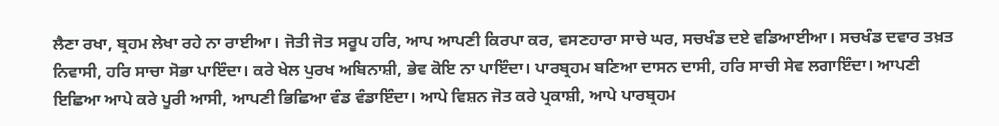ਲੈਣਾ ਰਖਾ, ਬ੍ਰਹਮ ਲੇਖਾ ਰਹੇ ਨਾ ਰਾਈਆ। ਜੋਤੀ ਜੋਤ ਸਰੂਪ ਹਰਿ, ਆਪ ਆਪਣੀ ਕਿਰਪਾ ਕਰ, ਵਸਣਹਾਰਾ ਸਾਚੇ ਘਰ, ਸਚਖੰਡ ਦਏ ਵਡਿਆਈਆ। ਸਚਖੰਡ ਦਵਾਰ ਤਖ਼ਤ ਨਿਵਾਸੀ, ਹਰਿ ਸਾਚਾ ਸੋਭਾ ਪਾਇੰਦਾ। ਕਰੇ ਖੇਲ ਪੁਰਖ ਅਬਿਨਾਸ਼ੀ, ਭੇਵ ਕੋਇ ਨਾ ਪਾਇੰਦਾ। ਪਾਰਬ੍ਰਹਮ ਬਣਿਆ ਦਾਸਨ ਦਾਸੀ, ਹਰਿ ਸਾਚੀ ਸੇਵ ਲਗਾਇੰਦਾ। ਆਪਣੀ ਇਛਿਆ ਆਪੇ ਕਰੇ ਪੂਰੀ ਆਸੀ, ਆਪਣੀ ਭਿਛਿਆ ਵੰਡ ਵੰਡਾਇੰਦਾ। ਆਪੇ ਵਿਸ਼ਨ ਜੋਤ ਕਰੇ ਪ੍ਰਕਾਸ਼ੀ, ਆਪੇ ਪਾਰਬ੍ਰਹਮ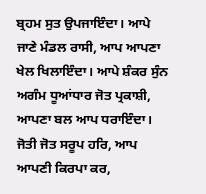ਬ੍ਰਹਮ ਸੁਤ ਉਪਜਾਇੰਦਾ। ਆਪੇ ਜਾਣੇ ਮੰਡਲ ਰਾਸੀ, ਆਪ ਆਪਣਾ ਖੇਲ ਖਿਲਾਇੰਦਾ। ਆਪੇ ਸ਼ੰਕਰ ਸੁੰਨ ਅਗੰਮ ਧੂਆਂਧਾਰ ਜੋਤ ਪ੍ਰਕਾਸ਼ੀ, ਆਪਣਾ ਬਲ ਆਪ ਧਰਾਇੰਦਾ। ਜੋਤੀ ਜੋਤ ਸਰੂਪ ਹਰਿ, ਆਪ ਆਪਣੀ ਕਿਰਪਾ ਕਰ,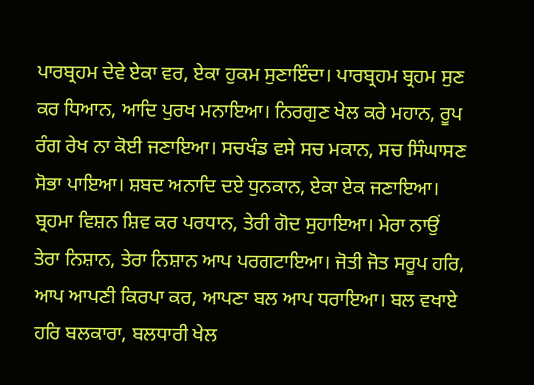ਪਾਰਬ੍ਰਹਮ ਦੇਵੇ ਏਕਾ ਵਰ, ਏਕਾ ਹੁਕਮ ਸੁਣਾਇੰਦਾ। ਪਾਰਬ੍ਰਹਮ ਬ੍ਰਹਮ ਸੁਣ ਕਰ ਧਿਆਨ, ਆਦਿ ਪੁਰਖ ਮਨਾਇਆ। ਨਿਰਗੁਣ ਖੇਲ ਕਰੇ ਮਹਾਨ, ਰੂਪ ਰੰਗ ਰੇਖ ਨਾ ਕੋਈ ਜਣਾਇਆ। ਸਚਖੰਡ ਵਸੇ ਸਚ ਮਕਾਨ, ਸਚ ਸਿੰਘਾਸਣ ਸੋਭਾ ਪਾਇਆ। ਸ਼ਬਦ ਅਨਾਦਿ ਦਏ ਧੁਨਕਾਨ, ਏਕਾ ਏਕ ਜਣਾਇਆ। ਬ੍ਰਹਮਾ ਵਿਸ਼ਨ ਸ਼ਿਵ ਕਰ ਪਰਧਾਨ, ਤੇਰੀ ਗੋਦ ਸੁਹਾਇਆ। ਮੇਰਾ ਨਾਉਂ ਤੇਰਾ ਨਿਸ਼ਾਨ, ਤੇਰਾ ਨਿਸ਼ਾਨ ਆਪ ਪਰਗਟਾਇਆ। ਜੋਤੀ ਜੋਤ ਸਰੂਪ ਹਰਿ, ਆਪ ਆਪਣੀ ਕਿਰਪਾ ਕਰ, ਆਪਣਾ ਬਲ ਆਪ ਧਰਾਇਆ। ਬਲ ਵਖਾਏ ਹਰਿ ਬਲਕਾਰਾ, ਬਲਧਾਰੀ ਖੇਲ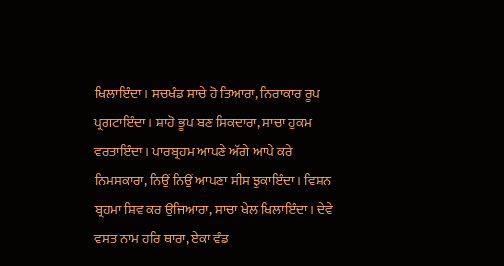ਖਿਲਾਇੰਦਾ। ਸਚਖੰਡ ਸਾਚੇ ਹੋ ਤਿਆਰਾ, ਨਿਰਾਕਾਰ ਰੂਪ ਪ੍ਰਗਟਾਇੰਦਾ। ਸ਼ਾਹੋ ਭੂਪ ਬਣ ਸਿਕਦਾਰਾ, ਸਾਚਾ ਹੁਕਮ ਵਰਤਾਇੰਦਾ। ਪਾਰਬ੍ਰਹਮ ਆਪਣੇ ਅੱਗੇ ਆਪੇ ਕਰੇ ਨਿਮਸਕਾਰਾ, ਨਿਉਂ ਨਿਉਂ ਆਪਣਾ ਸੀਸ ਝੁਕਾਇੰਦਾ। ਵਿਸ਼ਨ ਬ੍ਰਹਮਾ ਸ਼ਿਵ ਕਰ ਉਜਿਆਰਾ, ਸਾਚਾ ਖੇਲ ਖਿਲਾਇੰਦਾ। ਦੇਵੇ ਵਸਤ ਨਾਮ ਹਰਿ ਥਾਰਾ, ਏਕਾ ਵੰਡ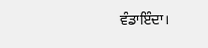ਵੰਡਾਇੰਦਾ।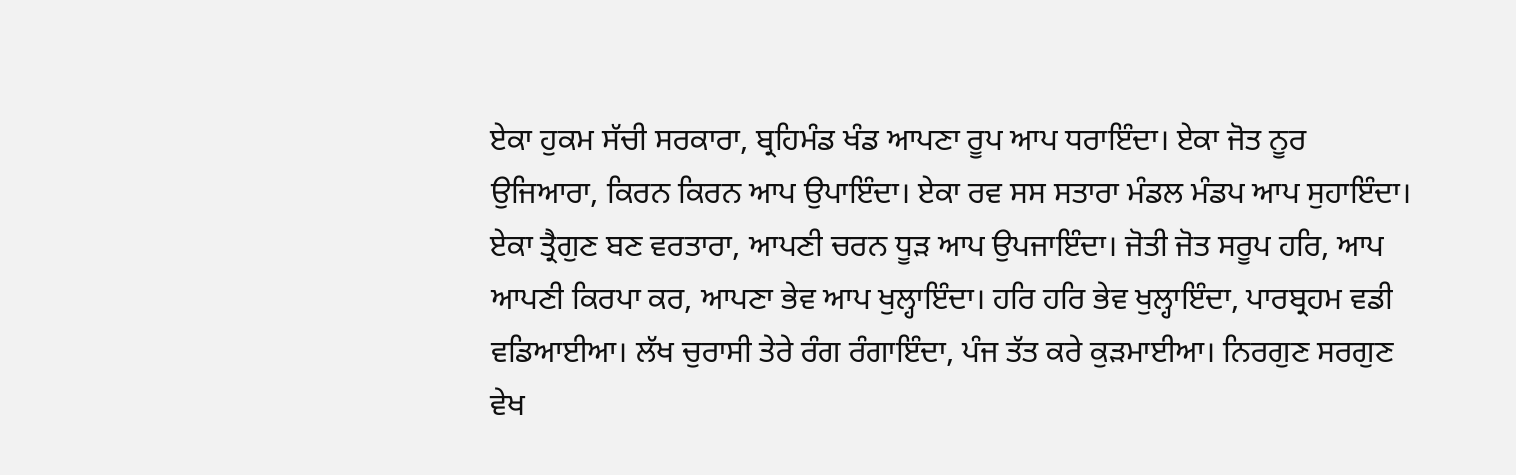ਏਕਾ ਹੁਕਮ ਸੱਚੀ ਸਰਕਾਰਾ, ਬ੍ਰਹਿਮੰਡ ਖੰਡ ਆਪਣਾ ਰੂਪ ਆਪ ਧਰਾਇੰਦਾ। ਏਕਾ ਜੋਤ ਨੂਰ ਉਜਿਆਰਾ, ਕਿਰਨ ਕਿਰਨ ਆਪ ਉਪਾਇੰਦਾ। ਏਕਾ ਰਵ ਸਸ ਸਤਾਰਾ ਮੰਡਲ ਮੰਡਪ ਆਪ ਸੁਹਾਇੰਦਾ। ਏਕਾ ਤ੍ਰੈਗੁਣ ਬਣ ਵਰਤਾਰਾ, ਆਪਣੀ ਚਰਨ ਧੂੜ ਆਪ ਉਪਜਾਇੰਦਾ। ਜੋਤੀ ਜੋਤ ਸਰੂਪ ਹਰਿ, ਆਪ ਆਪਣੀ ਕਿਰਪਾ ਕਰ, ਆਪਣਾ ਭੇਵ ਆਪ ਖੁਲ੍ਹਾਇੰਦਾ। ਹਰਿ ਹਰਿ ਭੇਵ ਖੁਲ੍ਹਾਇੰਦਾ, ਪਾਰਬ੍ਰਹਮ ਵਡੀ ਵਡਿਆਈਆ। ਲੱਖ ਚੁਰਾਸੀ ਤੇਰੇ ਰੰਗ ਰੰਗਾਇੰਦਾ, ਪੰਜ ਤੱਤ ਕਰੇ ਕੁੜਮਾਈਆ। ਨਿਰਗੁਣ ਸਰਗੁਣ ਵੇਖ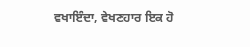ਵਖਾਇੰਦਾ, ਵੇਖਣਹਾਰ ਇਕ ਹੋ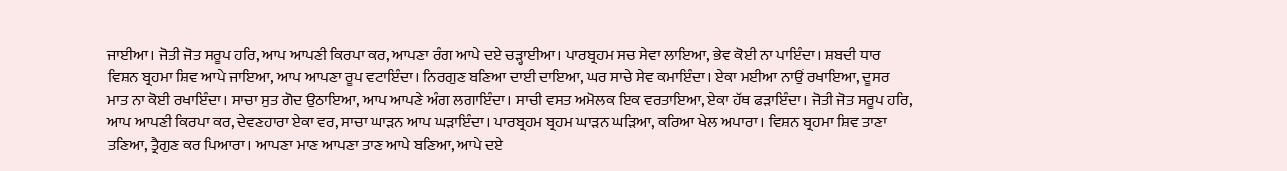ਜਾਈਆ। ਜੋਤੀ ਜੋਤ ਸਰੂਪ ਹਰਿ, ਆਪ ਆਪਣੀ ਕਿਰਪਾ ਕਰ, ਆਪਣਾ ਰੰਗ ਆਪੇ ਦਏ ਚੜ੍ਹਾਈਆ। ਪਾਰਬ੍ਰਹਮ ਸਚ ਸੇਵਾ ਲਾਇਆ, ਭੇਵ ਕੋਈ ਨਾ ਪਾਇੰਦਾ। ਸ਼ਬਦੀ ਧਾਰ ਵਿਸ਼ਨ ਬ੍ਰਹਮਾ ਸ਼ਿਵ ਆਪੇ ਜਾਇਆ, ਆਪ ਆਪਣਾ ਰੂਪ ਵਟਾਇੰਦਾ। ਨਿਰਗੁਣ ਬਣਿਆ ਦਾਈ ਦਾਇਆ, ਘਰ ਸਾਚੇ ਸੇਵ ਕਮਾਇੰਦਾ। ਏਕਾ ਮਈਆ ਨਾਉਂ ਰਖਾਇਆ, ਦੂਸਰ ਮਾਤ ਨਾ ਕੋਈ ਰਖਾਇੰਦਾ। ਸਾਚਾ ਸੁਤ ਗੋਦ ਉਠਾਇਆ, ਆਪ ਆਪਣੇ ਅੰਗ ਲਗਾਇੰਦਾ। ਸਾਚੀ ਵਸਤ ਅਮੋਲਕ ਇਕ ਵਰਤਾਇਆ, ਏਕਾ ਹੱਥ ਫੜਾਇੰਦਾ। ਜੋਤੀ ਜੋਤ ਸਰੂਪ ਹਰਿ, ਆਪ ਆਪਣੀ ਕਿਰਪਾ ਕਰ, ਦੇਵਣਹਾਰਾ ਏਕਾ ਵਰ, ਸਾਚਾ ਘਾੜਨ ਆਪ ਘੜਾਇੰਦਾ। ਪਾਰਬ੍ਰਹਮ ਬ੍ਰਹਮ ਘਾੜਨ ਘੜਿਆ, ਕਰਿਆ ਖੇਲ ਅਪਾਰਾ। ਵਿਸ਼ਨ ਬ੍ਰਹਮਾ ਸ਼ਿਵ ਤਾਣਾ ਤਣਿਆ, ਤ੍ਰੈਗੁਣ ਕਰ ਪਿਆਰਾ। ਆਪਣਾ ਮਾਣ ਆਪਣਾ ਤਾਣ ਆਪੇ ਬਣਿਆ, ਆਪੇ ਦਏ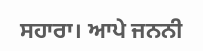ਸਹਾਰਾ। ਆਪੇ ਜਨਨੀ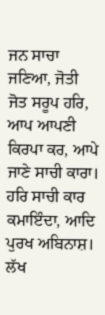ਜਨ ਸਾਚਾ ਜਣਿਆ, ਜੋਤੀ ਜੋਤ ਸਰੂਪ ਹਰਿ, ਆਪ ਆਪਣੀ ਕਿਰਪਾ ਕਰ, ਆਪੇ ਜਾਣੇ ਸਾਚੀ ਕਾਰਾ। ਹਰਿ ਸਾਚੀ ਕਾਰ ਕਮਾਇੰਦਾ, ਆਦਿ ਪੁਰਖ ਅਬਿਨਾਸ਼। ਲੱਖ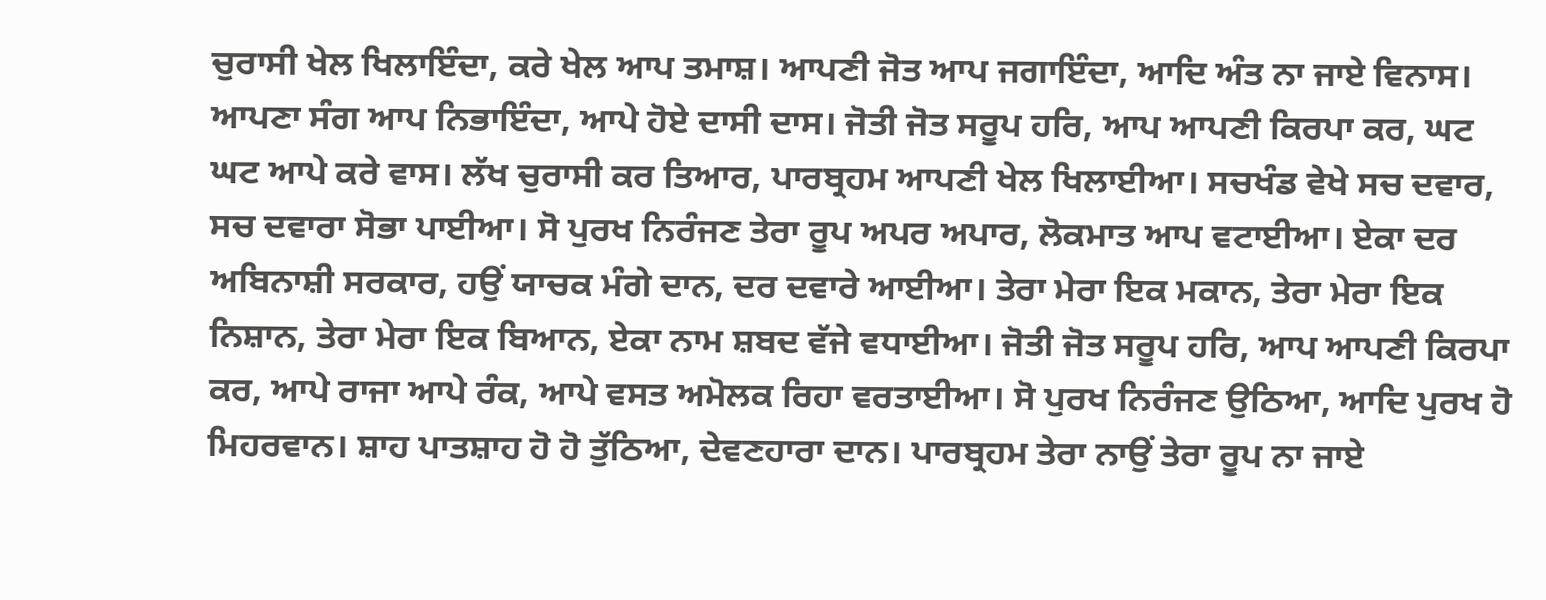ਚੁਰਾਸੀ ਖੇਲ ਖਿਲਾਇੰਦਾ, ਕਰੇ ਖੇਲ ਆਪ ਤਮਾਸ਼। ਆਪਣੀ ਜੋਤ ਆਪ ਜਗਾਇੰਦਾ, ਆਦਿ ਅੰਤ ਨਾ ਜਾਏ ਵਿਨਾਸ। ਆਪਣਾ ਸੰਗ ਆਪ ਨਿਭਾਇੰਦਾ, ਆਪੇ ਹੋਏ ਦਾਸੀ ਦਾਸ। ਜੋਤੀ ਜੋਤ ਸਰੂਪ ਹਰਿ, ਆਪ ਆਪਣੀ ਕਿਰਪਾ ਕਰ, ਘਟ ਘਟ ਆਪੇ ਕਰੇ ਵਾਸ। ਲੱਖ ਚੁਰਾਸੀ ਕਰ ਤਿਆਰ, ਪਾਰਬ੍ਰਹਮ ਆਪਣੀ ਖੇਲ ਖਿਲਾਈਆ। ਸਚਖੰਡ ਵੇਖੇ ਸਚ ਦਵਾਰ, ਸਚ ਦਵਾਰਾ ਸੋਭਾ ਪਾਈਆ। ਸੋ ਪੁਰਖ ਨਿਰੰਜਣ ਤੇਰਾ ਰੂਪ ਅਪਰ ਅਪਾਰ, ਲੋਕਮਾਤ ਆਪ ਵਟਾਈਆ। ਏਕਾ ਦਰ ਅਬਿਨਾਸ਼ੀ ਸਰਕਾਰ, ਹਉਂ ਯਾਚਕ ਮੰਗੇ ਦਾਨ, ਦਰ ਦਵਾਰੇ ਆਈਆ। ਤੇਰਾ ਮੇਰਾ ਇਕ ਮਕਾਨ, ਤੇਰਾ ਮੇਰਾ ਇਕ ਨਿਸ਼ਾਨ, ਤੇਰਾ ਮੇਰਾ ਇਕ ਬਿਆਨ, ਏਕਾ ਨਾਮ ਸ਼ਬਦ ਵੱਜੇ ਵਧਾਈਆ। ਜੋਤੀ ਜੋਤ ਸਰੂਪ ਹਰਿ, ਆਪ ਆਪਣੀ ਕਿਰਪਾ ਕਰ, ਆਪੇ ਰਾਜਾ ਆਪੇ ਰੰਕ, ਆਪੇ ਵਸਤ ਅਮੋਲਕ ਰਿਹਾ ਵਰਤਾਈਆ। ਸੋ ਪੁਰਖ ਨਿਰੰਜਣ ਉਠਿਆ, ਆਦਿ ਪੁਰਖ ਹੋ ਮਿਹਰਵਾਨ। ਸ਼ਾਹ ਪਾਤਸ਼ਾਹ ਹੋ ਹੋ ਤੁੱਠਿਆ, ਦੇਵਣਹਾਰਾ ਦਾਨ। ਪਾਰਬ੍ਰਹਮ ਤੇਰਾ ਨਾਉਂ ਤੇਰਾ ਰੂਪ ਨਾ ਜਾਏ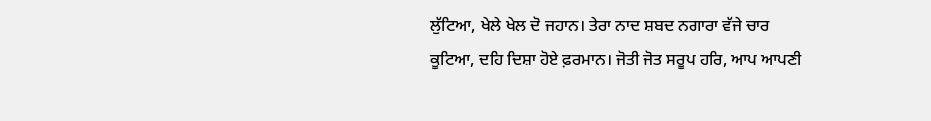ਲੁੱਟਿਆ, ਖੇਲੇ ਖੇਲ ਦੋ ਜਹਾਨ। ਤੇਰਾ ਨਾਦ ਸ਼ਬਦ ਨਗਾਰਾ ਵੱਜੇ ਚਾਰ ਕੂਟਿਆ, ਦਹਿ ਦਿਸ਼ਾ ਹੋਏ ਫ਼ਰਮਾਨ। ਜੋਤੀ ਜੋਤ ਸਰੂਪ ਹਰਿ, ਆਪ ਆਪਣੀ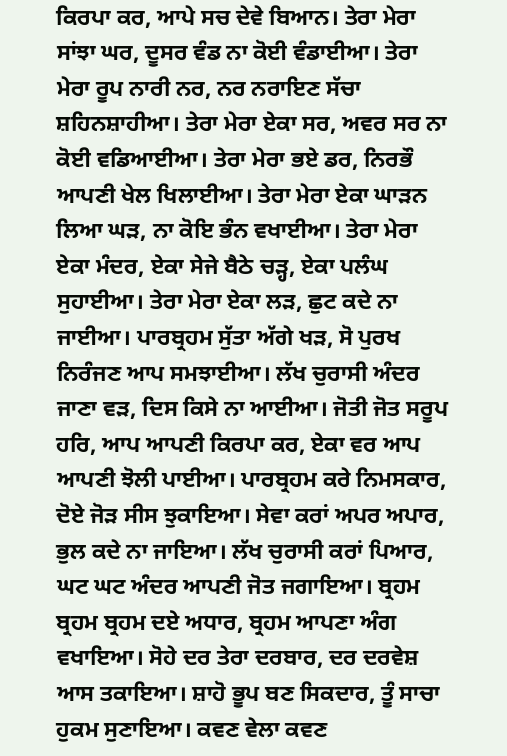ਕਿਰਪਾ ਕਰ, ਆਪੇ ਸਚ ਦੇਵੇ ਬਿਆਨ। ਤੇਰਾ ਮੇਰਾ ਸਾਂਝਾ ਘਰ, ਦੂਸਰ ਵੰਡ ਨਾ ਕੋਈ ਵੰਡਾਈਆ। ਤੇਰਾ ਮੇਰਾ ਰੂਪ ਨਾਰੀ ਨਰ, ਨਰ ਨਰਾਇਣ ਸੱਚਾ ਸ਼ਹਿਨਸ਼ਾਹੀਆ। ਤੇਰਾ ਮੇਰਾ ਏਕਾ ਸਰ, ਅਵਰ ਸਰ ਨਾ ਕੋਈ ਵਡਿਆਈਆ। ਤੇਰਾ ਮੇਰਾ ਭਏ ਡਰ, ਨਿਰਭੌ ਆਪਣੀ ਖੇਲ ਖਿਲਾਈਆ। ਤੇਰਾ ਮੇਰਾ ਏਕਾ ਘਾੜਨ ਲਿਆ ਘੜ, ਨਾ ਕੋਇ ਭੰਨ ਵਖਾਈਆ। ਤੇਰਾ ਮੇਰਾ ਏਕਾ ਮੰਦਰ, ਏਕਾ ਸੇਜੇ ਬੈਠੇ ਚੜ੍ਹ, ਏਕਾ ਪਲੰਘ ਸੁਹਾਈਆ। ਤੇਰਾ ਮੇਰਾ ਏਕਾ ਲੜ, ਛੁਟ ਕਦੇ ਨਾ ਜਾਈਆ। ਪਾਰਬ੍ਰਹਮ ਸੁੱਤਾ ਅੱਗੇ ਖੜ, ਸੋ ਪੁਰਖ ਨਿਰੰਜਣ ਆਪ ਸਮਝਾਈਆ। ਲੱਖ ਚੁਰਾਸੀ ਅੰਦਰ ਜਾਣਾ ਵੜ, ਦਿਸ ਕਿਸੇ ਨਾ ਆਈਆ। ਜੋਤੀ ਜੋਤ ਸਰੂਪ ਹਰਿ, ਆਪ ਆਪਣੀ ਕਿਰਪਾ ਕਰ, ਏਕਾ ਵਰ ਆਪ ਆਪਣੀ ਝੋਲੀ ਪਾਈਆ। ਪਾਰਬ੍ਰਹਮ ਕਰੇ ਨਿਮਸਕਾਰ, ਦੋਏ ਜੋੜ ਸੀਸ ਝੁਕਾਇਆ। ਸੇਵਾ ਕਰਾਂ ਅਪਰ ਅਪਾਰ, ਭੁਲ ਕਦੇ ਨਾ ਜਾਇਆ। ਲੱਖ ਚੁਰਾਸੀ ਕਰਾਂ ਪਿਆਰ, ਘਟ ਘਟ ਅੰਦਰ ਆਪਣੀ ਜੋਤ ਜਗਾਇਆ। ਬ੍ਰਹਮ ਬ੍ਰਹਮ ਬ੍ਰਹਮ ਦਏ ਅਧਾਰ, ਬ੍ਰਹਮ ਆਪਣਾ ਅੰਗ ਵਖਾਇਆ। ਸੋਹੇ ਦਰ ਤੇਰਾ ਦਰਬਾਰ, ਦਰ ਦਰਵੇਸ਼ ਆਸ ਤਕਾਇਆ। ਸ਼ਾਹੋ ਭੂਪ ਬਣ ਸਿਕਦਾਰ, ਤੂੰ ਸਾਚਾ ਹੁਕਮ ਸੁਣਾਇਆ। ਕਵਣ ਵੇਲਾ ਕਵਣ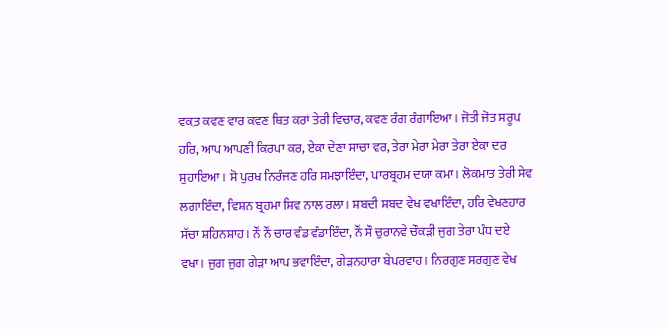ਵਕ਼ਤ ਕਵਣ ਵਾਰ ਕਵਣ ਥਿਤ ਕਰਾਂ ਤੇਰੀ ਵਿਚਾਰ, ਕਵਣ ਰੰਗ ਰੰਗਾਇਆ। ਜੋਤੀ ਜੋਤ ਸਰੂਪ ਹਰਿ, ਆਪ ਆਪਣੀ ਕਿਰਪਾ ਕਰ, ਏਕਾ ਦੇਣਾ ਸਾਚਾ ਵਰ, ਤੇਰਾ ਮੇਰਾ ਮੇਰਾ ਤੇਰਾ ਏਕਾ ਦਰ ਸੁਹਾਇਆ। ਸੋ ਪੁਰਖ ਨਿਰੰਜਣ ਹਰਿ ਸਮਝਾਇੰਦਾ, ਪਾਰਬ੍ਰਹਮ ਦਯਾ ਕਮਾ। ਲੋਕਮਾਤ ਤੇਰੀ ਸੇਵ ਲਗਾਇੰਦਾ, ਵਿਸ਼ਨ ਬ੍ਰਹਮਾ ਸ਼ਿਵ ਨਾਲ ਰਲਾ। ਸ਼ਬਦੀ ਸ਼ਬਦ ਵੇਖ ਵਖਾਇੰਦਾ, ਹਰਿ ਵੇਖਣਹਾਰ ਸੱਚਾ ਸ਼ਹਿਨਸ਼ਾਹ। ਨੌਂ ਨੌਂ ਚਾਰ ਵੰਡ ਵੰਡਾਇੰਦਾ, ਨੌਂ ਸੌ ਚੁਰਾਨਵੇ ਚੌਕੜੀ ਜੁਗ ਤੇਰਾ ਪੰਧ ਦਏ ਵਖਾ। ਜੁਗ ਜੁਗ ਗੇੜਾ ਆਪ ਭਵਾਇੰਦਾ, ਗੇੜਨਹਾਰਾ ਬੇਪਰਵਾਹ। ਨਿਰਗੁਣ ਸਰਗੁਣ ਵੇਖ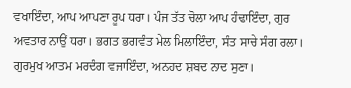ਵਖਾਇੰਦਾ, ਆਪ ਆਪਣਾ ਰੂਪ ਧਰਾ। ਪੰਜ ਤੱਤ ਚੋਲਾ ਆਪ ਹੰਢਾਇੰਦਾ, ਗੁਰ ਅਵਤਾਰ ਨਾਉਂ ਧਰਾ। ਭਗਤ ਭਗਵੰਤ ਮੇਲ ਮਿਲਾਇੰਦਾ, ਸੰਤ ਸਾਚੇ ਸੰਗ ਰਲਾ। ਗੁਰਮੁਖ ਆਤਮ ਮਰਦੰਗ ਵਜਾਇੰਦਾ, ਅਨਹਦ ਸ਼ਬਦ ਨਾਦ ਸੁਣਾ।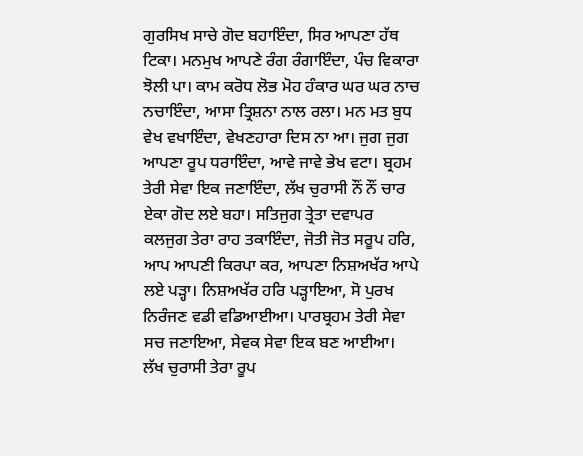ਗੁਰਸਿਖ ਸਾਚੇ ਗੋਦ ਬਹਾਇੰਦਾ, ਸਿਰ ਆਪਣਾ ਹੱਥ ਟਿਕਾ। ਮਨਮੁਖ ਆਪਣੇ ਰੰਗ ਰੰਗਾਇੰਦਾ, ਪੰਚ ਵਿਕਾਰਾ ਝੋਲੀ ਪਾ। ਕਾਮ ਕਰੋਧ ਲੋਭ ਮੋਹ ਹੰਕਾਰ ਘਰ ਘਰ ਨਾਚ ਨਚਾਇੰਦਾ, ਆਸਾ ਤ੍ਰਿਸ਼ਨਾ ਨਾਲ ਰਲਾ। ਮਨ ਮਤ ਬੁਧ ਵੇਖ ਵਖਾਇੰਦਾ, ਵੇਖਣਹਾਰਾ ਦਿਸ ਨਾ ਆ। ਜੁਗ ਜੁਗ ਆਪਣਾ ਰੂਪ ਧਰਾਇੰਦਾ, ਆਵੇ ਜਾਵੇ ਭੇਖ ਵਟਾ। ਬ੍ਰਹਮ ਤੇਰੀ ਸੇਵਾ ਇਕ ਜਣਾਇੰਦਾ, ਲੱਖ ਚੁਰਾਸੀ ਨੌਂ ਨੌਂ ਚਾਰ ਏਕਾ ਗੋਦ ਲਏ ਬਹਾ। ਸਤਿਜੁਗ ਤ੍ਰੇਤਾ ਦਵਾਪਰ ਕਲਜੁਗ ਤੇਰਾ ਰਾਹ ਤਕਾਇੰਦਾ, ਜੋਤੀ ਜੋਤ ਸਰੂਪ ਹਰਿ, ਆਪ ਆਪਣੀ ਕਿਰਪਾ ਕਰ, ਆਪਣਾ ਨਿਸ਼ਅਖੱਰ ਆਪੇ ਲਏ ਪੜ੍ਹਾ। ਨਿਸ਼ਅਖੱਰ ਹਰਿ ਪੜ੍ਹਾਇਆ, ਸੋ ਪੁਰਖ ਨਿਰੰਜਣ ਵਡੀ ਵਡਿਆਈਆ। ਪਾਰਬ੍ਰਹਮ ਤੇਰੀ ਸੇਵਾ ਸਚ ਜਣਾਇਆ, ਸੇਵਕ ਸੇਵਾ ਇਕ ਬਣ ਆਈਆ। ਲੱਖ ਚੁਰਾਸੀ ਤੇਰਾ ਰੂਪ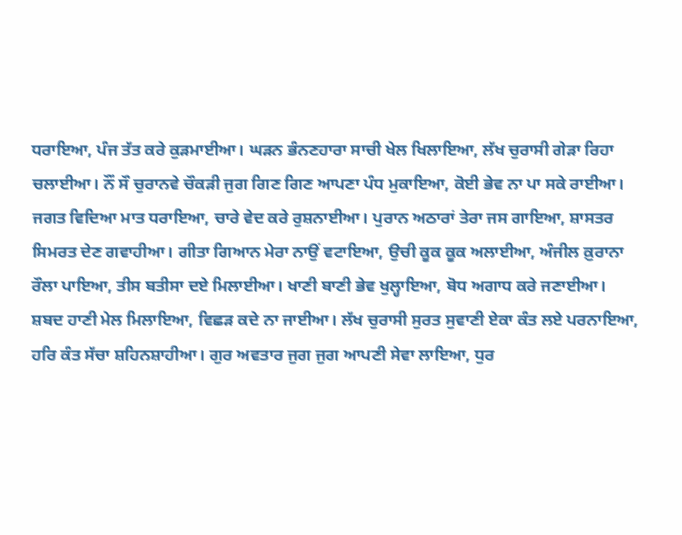ਧਰਾਇਆ, ਪੰਜ ਤੱਤ ਕਰੇ ਕੁੜਮਾਈਆ। ਘੜਨ ਭੰਨਣਹਾਰਾ ਸਾਚੀ ਖੇਲ ਖਿਲਾਇਆ, ਲੱਖ ਚੁਰਾਸੀ ਗੇੜਾ ਰਿਹਾ ਚਲਾਈਆ। ਨੌਂ ਸੌ ਚੁਰਾਨਵੇ ਚੌਕੜੀ ਜੁਗ ਗਿਣ ਗਿਣ ਆਪਣਾ ਪੰਧ ਮੁਕਾਇਆ, ਕੋਈ ਭੇਵ ਨਾ ਪਾ ਸਕੇ ਰਾਈਆ। ਜਗਤ ਵਿਦਿਆ ਮਾਤ ਧਰਾਇਆ, ਚਾਰੇ ਵੇਦ ਕਰੇ ਰੁਸ਼ਨਾਈਆ। ਪੁਰਾਨ ਅਠਾਰਾਂ ਤੇਰਾ ਜਸ ਗਾਇਆ, ਸ਼ਾਸਤਰ ਸਿਮਰਤ ਦੇਣ ਗਵਾਹੀਆ। ਗੀਤਾ ਗਿਆਨ ਮੇਰਾ ਨਾਉਂ ਵਟਾਇਆ, ਉਚੀ ਕੂਕ ਕੂਕ ਅਲਾਈਆ, ਅੰਜੀਲ ਕ਼ੁਰਾਨਾ ਰੌਲਾ ਪਾਇਆ, ਤੀਸ ਬਤੀਸਾ ਦਏ ਮਿਲਾਈਆ। ਖਾਣੀ ਬਾਣੀ ਭੇਵ ਖੁਲ੍ਹਾਇਆ, ਬੋਧ ਅਗਾਧ ਕਰੇ ਜਣਾਈਆ। ਸ਼ਬਦ ਹਾਣੀ ਮੇਲ ਮਿਲਾਇਆ, ਵਿਛੜ ਕਦੇ ਨਾ ਜਾਈਆ। ਲੱਖ ਚੁਰਾਸੀ ਸੁਰਤ ਸੁਵਾਣੀ ਏਕਾ ਕੰਤ ਲਏ ਪਰਨਾਇਆ, ਹਰਿ ਕੰਤ ਸੱਚਾ ਸ਼ਹਿਨਸ਼ਾਹੀਆ। ਗੁਰ ਅਵਤਾਰ ਜੁਗ ਜੁਗ ਆਪਣੀ ਸੇਵਾ ਲਾਇਆ, ਧੁਰ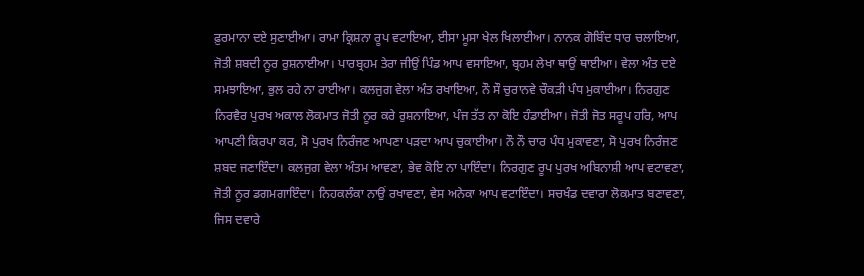ਫ਼ੁਰਮਾਨਾ ਦਏ ਸੁਣਾਈਆ। ਰਾਮਾ ਕ੍ਰਿਸ਼ਨਾ ਰੂਪ ਵਟਾਇਆ, ਈਸਾ ਮੂਸਾ ਖੇਲ ਖਿਲਾਈਆ। ਨਾਨਕ ਗੋਬਿੰਦ ਧਾਰ ਚਲਾਇਆ, ਜੋਤੀ ਸ਼ਬਦੀ ਨੂਰ ਰੁਸ਼ਨਾਈਆ। ਪਾਰਬ੍ਰਹਮ ਤੇਰਾ ਜੀਉਂ ਪਿੰਡ ਆਪ ਵਸਾਇਆ, ਬ੍ਰਹਮ ਲੇਖਾ ਥਾਉਂ ਥਾਈਆ। ਵੇਲਾ ਅੰਤ ਦਏ ਸਮਝਾਇਆ, ਭੁਲ ਰਹੇ ਨਾ ਰਾਈਆ। ਕਲਜੁਗ ਵੇਲਾ ਅੰਤ ਰਖਾਇਆ, ਨੌ ਸੌ ਚੁਰਾਨਵੇ ਚੌਕੜੀ ਪੰਧ ਮੁਕਾਈਆ। ਨਿਰਗੁਣ ਨਿਰਵੈਰ ਪੁਰਖ ਅਕਾਲ ਲੋਕਮਾਤ ਜੋਤੀ ਨੂਰ ਕਰੇ ਰੁਸ਼ਨਾਇਆ, ਪੰਜ ਤੱਤ ਨਾ ਕੋਇ ਹੰਡਾਈਆ। ਜੋਤੀ ਜੋਤ ਸਰੂਪ ਹਰਿ, ਆਪ ਆਪਣੀ ਕਿਰਪਾ ਕਰ, ਸੋ ਪੁਰਖ ਨਿਰੰਜਣ ਆਪਣਾ ਪੜਦਾ ਆਪ ਚੁਕਾਈਆ। ਨੌ ਨੌ ਚਾਰ ਪੰਧ ਮੁਕਾਵਣਾ, ਸੋ ਪੁਰਖ ਨਿਰੰਜਣ ਸ਼ਬਦ ਜਣਾਇੰਦਾ। ਕਲਜੁਗ ਵੇਲਾ ਅੰਤਮ ਆਵਣਾ, ਭੇਵ ਕੋਇ ਨਾ ਪਾਇੰਦਾ। ਨਿਰਗੁਣ ਰੂਪ ਪੁਰਖ ਅਬਿਨਾਸ਼ੀ ਆਪ ਵਟਾਵਣਾ, ਜੋਤੀ ਨੂਰ ਡਗਮਗਾਇੰਦਾ। ਨਿਹਕਲੰਕਾ ਨਾਉਂ ਰਖਾਵਣਾ, ਵੇਸ ਅਨੇਕਾ ਆਪ ਵਟਾਇੰਦਾ। ਸਚਖੰਡ ਦਵਾਰਾ ਲੋਕਮਾਤ ਬਣਾਵਣਾ, ਜਿਸ ਦਵਾਰੇ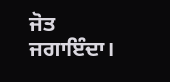ਜੋਤ ਜਗਾਇੰਦਾ।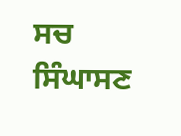ਸਚ ਸਿੰਘਾਸਣ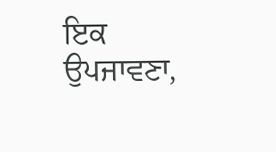ਇਕ ਉਪਜਾਵਣਾ,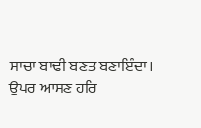ਸਾਚਾ ਬਾਢੀ ਬਣਤ ਬਣਾਇੰਦਾ। ਉਪਰ ਆਸਣ ਹਰਿ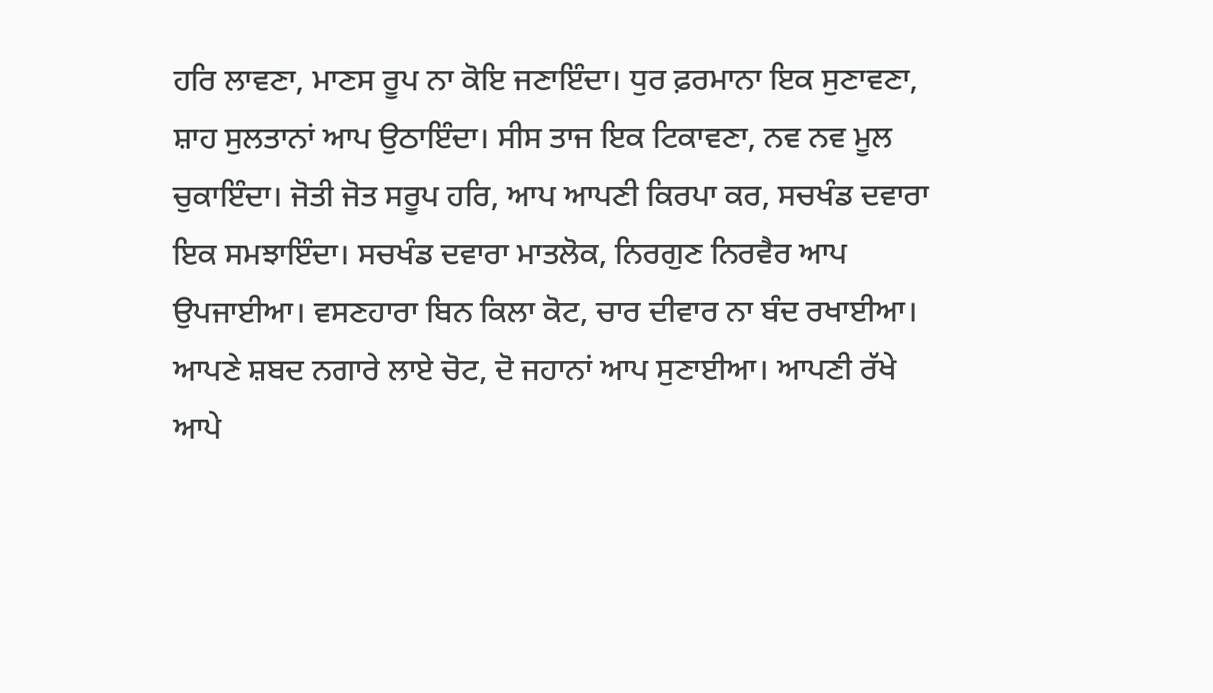ਹਰਿ ਲਾਵਣਾ, ਮਾਣਸ ਰੂਪ ਨਾ ਕੋਇ ਜਣਾਇੰਦਾ। ਧੁਰ ਫ਼ਰਮਾਨਾ ਇਕ ਸੁਣਾਵਣਾ, ਸ਼ਾਹ ਸੁਲਤਾਨਾਂ ਆਪ ਉਠਾਇੰਦਾ। ਸੀਸ ਤਾਜ ਇਕ ਟਿਕਾਵਣਾ, ਨਵ ਨਵ ਮੂਲ ਚੁਕਾਇੰਦਾ। ਜੋਤੀ ਜੋਤ ਸਰੂਪ ਹਰਿ, ਆਪ ਆਪਣੀ ਕਿਰਪਾ ਕਰ, ਸਚਖੰਡ ਦਵਾਰਾ ਇਕ ਸਮਝਾਇੰਦਾ। ਸਚਖੰਡ ਦਵਾਰਾ ਮਾਤਲੋਕ, ਨਿਰਗੁਣ ਨਿਰਵੈਰ ਆਪ ਉਪਜਾਈਆ। ਵਸਣਹਾਰਾ ਬਿਨ ਕਿਲਾ ਕੋਟ, ਚਾਰ ਦੀਵਾਰ ਨਾ ਬੰਦ ਰਖਾਈਆ। ਆਪਣੇ ਸ਼ਬਦ ਨਗਾਰੇ ਲਾਏ ਚੋਟ, ਦੋ ਜਹਾਨਾਂ ਆਪ ਸੁਣਾਈਆ। ਆਪਣੀ ਰੱਖੇ ਆਪੇ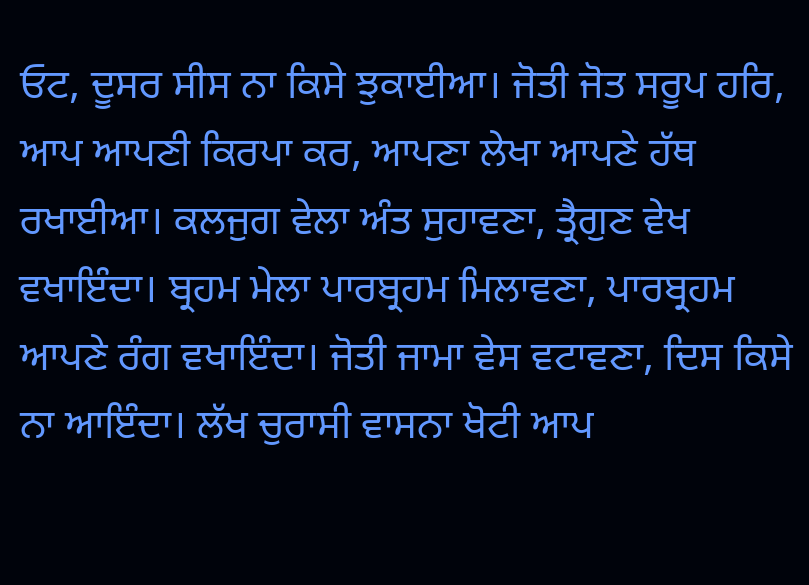ਓਟ, ਦੂਸਰ ਸੀਸ ਨਾ ਕਿਸੇ ਝੁਕਾਈਆ। ਜੋਤੀ ਜੋਤ ਸਰੂਪ ਹਰਿ, ਆਪ ਆਪਣੀ ਕਿਰਪਾ ਕਰ, ਆਪਣਾ ਲੇਖਾ ਆਪਣੇ ਹੱਥ ਰਖਾਈਆ। ਕਲਜੁਗ ਵੇਲਾ ਅੰਤ ਸੁਹਾਵਣਾ, ਤ੍ਰੈਗੁਣ ਵੇਖ ਵਖਾਇੰਦਾ। ਬ੍ਰਹਮ ਮੇਲਾ ਪਾਰਬ੍ਰਹਮ ਮਿਲਾਵਣਾ, ਪਾਰਬ੍ਰਹਮ ਆਪਣੇ ਰੰਗ ਵਖਾਇੰਦਾ। ਜੋਤੀ ਜਾਮਾ ਵੇਸ ਵਟਾਵਣਾ, ਦਿਸ ਕਿਸੇ ਨਾ ਆਇੰਦਾ। ਲੱਖ ਚੁਰਾਸੀ ਵਾਸਨਾ ਖੋਟੀ ਆਪ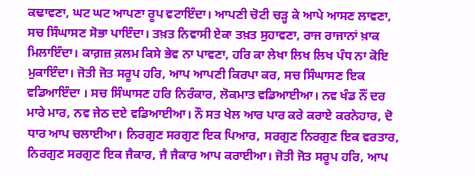ਕਢਾਵਣਾ, ਘਟ ਘਟ ਆਪਣਾ ਰੂਪ ਵਟਾਇੰਦਾ। ਆਪਣੀ ਚੋਟੀ ਚੜ੍ਹ ਕੇ ਆਪੇ ਆਸਣ ਲਾਵਣਾ, ਸਚ ਸਿੰਘਾਸਣ ਸੋਭਾ ਪਾਇੰਦਾ। ਤਖ਼ਤ ਨਿਵਾਸੀ ਏਕਾ ਤਖ਼ਤ ਸੁਹਾਵਣਾ, ਰਾਜ ਰਾਜਾਨਾਂ ਖ਼ਾਕ ਮਿਲਾਇੰਦਾ। ਕਾਗ਼ਜ਼ ਕ਼ਲਮ ਕਿਸੇ ਭੇਵ ਨਾ ਪਾਵਣਾ, ਹਰਿ ਕਾ ਲੇਖਾ ਲਿਖ ਲਿਖ ਪੰਧ ਨਾ ਕੋਇ ਮੁਕਾਇੰਦਾ। ਜੋਤੀ ਜੋਤ ਸਰੂਪ ਹਰਿ, ਆਪ ਆਪਣੀ ਕਿਰਪਾ ਕਰ, ਸਚ ਸਿੰਘਾਸਣ ਇਕ ਵਡਿਆਇੰਦਾ । ਸਚ ਸਿੰਘਾਸਣ ਹਰਿ ਨਿਰੰਕਾਰ, ਲੋਕਮਾਤ ਵਡਿਆਈਆ। ਨਵ ਖੰਡ ਨੌਂ ਦਰ ਮਾਰੇ ਮਾਰ, ਨਵ ਜੇਠ ਦਏ ਵਡਿਆਈਆ। ਨੌ ਸਤ ਖੇਲ ਆਰ ਪਾਰ ਕਰੇ ਕਰਾਏ ਕਰਨੇਹਾਰ, ਦੋ ਧਾਰ ਆਪ ਚਲਾਈਆ। ਨਿਰਗੁਣ ਸਰਗੁਣ ਇਕ ਪਿਆਰ, ਸਰਗੁਣ ਨਿਰਗੁਣ ਇਕ ਵਰਤਾਰ, ਨਿਰਗੁਣ ਸਰਗੁਣ ਇਕ ਜੈਕਾਰ, ਜੈ ਜੈਕਾਰ ਆਪ ਕਰਾਈਆ। ਜੋਤੀ ਜੋਤ ਸਰੂਪ ਹਰਿ, ਆਪ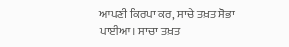ਆਪਣੀ ਕਿਰਪਾ ਕਰ, ਸਾਚੇ ਤਖ਼ਤ ਸੋਭਾ ਪਾਈਆ। ਸਾਚਾ ਤਖ਼ਤ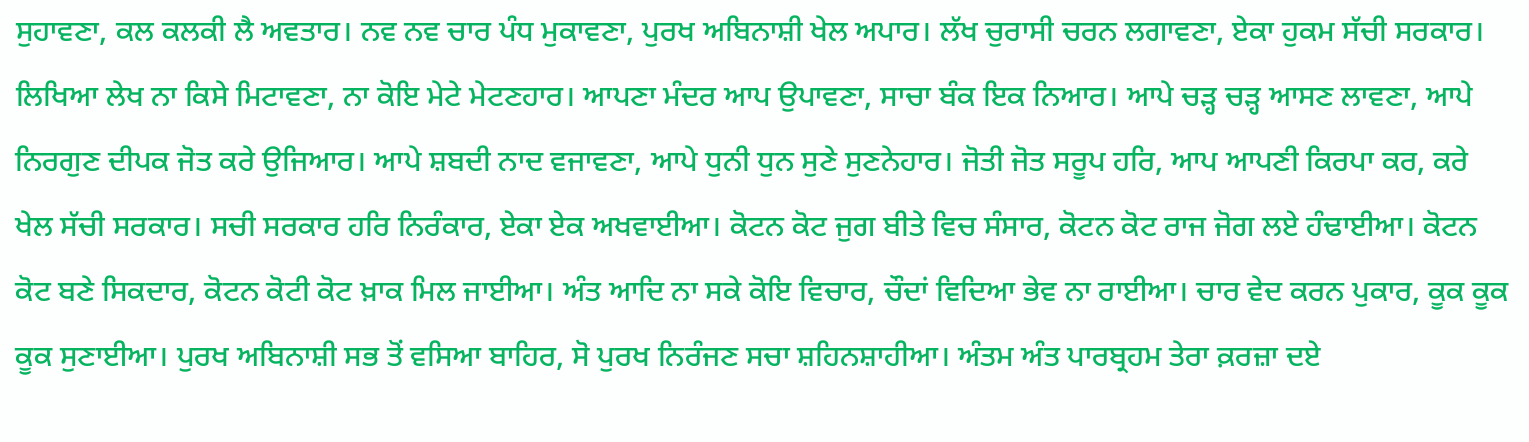ਸੁਹਾਵਣਾ, ਕਲ ਕਲਕੀ ਲੈ ਅਵਤਾਰ। ਨਵ ਨਵ ਚਾਰ ਪੰਧ ਮੁਕਾਵਣਾ, ਪੁਰਖ ਅਬਿਨਾਸ਼ੀ ਖੇਲ ਅਪਾਰ। ਲੱਖ ਚੁਰਾਸੀ ਚਰਨ ਲਗਾਵਣਾ, ਏਕਾ ਹੁਕਮ ਸੱਚੀ ਸਰਕਾਰ। ਲਿਖਿਆ ਲੇਖ ਨਾ ਕਿਸੇ ਮਿਟਾਵਣਾ, ਨਾ ਕੋਇ ਮੇਟੇ ਮੇਟਣਹਾਰ। ਆਪਣਾ ਮੰਦਰ ਆਪ ਉਪਾਵਣਾ, ਸਾਚਾ ਬੰਕ ਇਕ ਨਿਆਰ। ਆਪੇ ਚੜ੍ਹ ਚੜ੍ਹ ਆਸਣ ਲਾਵਣਾ, ਆਪੇ ਨਿਰਗੁਣ ਦੀਪਕ ਜੋਤ ਕਰੇ ਉਜਿਆਰ। ਆਪੇ ਸ਼ਬਦੀ ਨਾਦ ਵਜਾਵਣਾ, ਆਪੇ ਧੁਨੀ ਧੁਨ ਸੁਣੇ ਸੁਣਨੇਹਾਰ। ਜੋਤੀ ਜੋਤ ਸਰੂਪ ਹਰਿ, ਆਪ ਆਪਣੀ ਕਿਰਪਾ ਕਰ, ਕਰੇ ਖੇਲ ਸੱਚੀ ਸਰਕਾਰ। ਸਚੀ ਸਰਕਾਰ ਹਰਿ ਨਿਰੰਕਾਰ, ਏਕਾ ਏਕ ਅਖਵਾਈਆ। ਕੋਟਨ ਕੋਟ ਜੁਗ ਬੀਤੇ ਵਿਚ ਸੰਸਾਰ, ਕੋਟਨ ਕੋਟ ਰਾਜ ਜੋਗ ਲਏ ਹੰਢਾਈਆ। ਕੋਟਨ ਕੋਟ ਬਣੇ ਸਿਕਦਾਰ, ਕੋਟਨ ਕੋਟੀ ਕੋਟ ਖ਼ਾਕ ਮਿਲ ਜਾਈਆ। ਅੰਤ ਆਦਿ ਨਾ ਸਕੇ ਕੋਇ ਵਿਚਾਰ, ਚੌਦਾਂ ਵਿਦਿਆ ਭੇਵ ਨਾ ਰਾਈਆ। ਚਾਰ ਵੇਦ ਕਰਨ ਪੁਕਾਰ, ਕੂਕ ਕੂਕ ਕੂਕ ਸੁਣਾਈਆ। ਪੁਰਖ ਅਬਿਨਾਸ਼ੀ ਸਭ ਤੋਂ ਵਸਿਆ ਬਾਹਿਰ, ਸੋ ਪੁਰਖ ਨਿਰੰਜਣ ਸਚਾ ਸ਼ਹਿਨਸ਼ਾਹੀਆ। ਅੰਤਮ ਅੰਤ ਪਾਰਬ੍ਰਹਮ ਤੇਰਾ ਕ਼ਰਜ਼ਾ ਦਏ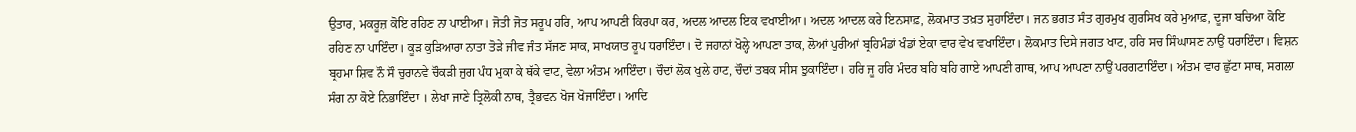ਉਤਾਰ, ਮਕਰੂਜ਼ ਕੋਇ ਰਹਿਣ ਨਾ ਪਾਈਆ। ਜੋਤੀ ਜੋਤ ਸਰੂਪ ਹਰਿ, ਆਪ ਆਪਣੀ ਕਿਰਪਾ ਕਰ, ਅਦਲ ਆਦਲ ਇਕ ਵਖਾਈਆ। ਅਦਲ ਆਦਲ ਕਰੇ ਇਨਸਾਫ਼, ਲੋਕਮਾਤ ਤਖ਼ਤ ਸੁਹਾਇੰਦਾ। ਜਨ ਭਗਤ ਸੰਤ ਗੁਰਮੁਖ ਗੁਰਸਿਖ ਕਰੇ ਮੁਆਫ਼, ਦੂਜਾ ਬਚਿਆ ਕੋਇ ਰਹਿਣ ਨਾ ਪਾਇੰਦਾ। ਕੂੜ ਕੁੜਿਆਰਾ ਨਾਤਾ ਤੋੜੇ ਜੀਵ ਜੰਤ ਸੱਜਣ ਸਾਕ, ਸਾਖਯਾਤ ਰੂਪ ਧਰਾਇੰਦਾ। ਦੋ ਜਹਾਨਾਂ ਖੋਲ੍ਹੇ ਆਪਣਾ ਤਾਕ, ਲੋਆਂ ਪੁਰੀਆਂ ਬ੍ਰਹਿਮੰਡਾਂ ਖੰਡਾਂ ਏਕਾ ਵਾਰ ਵੇਖ ਵਖਾਇੰਦਾ। ਲੋਕਮਾਤ ਦਿਸੇ ਜਗਤ ਖਾਟ, ਹਰਿ ਸਚ ਸਿੰਘਾਸਣ ਨਾਉਂ ਧਰਾਇੰਦਾ। ਵਿਸ਼ਨ ਬ੍ਰਹਮਾ ਸ਼ਿਵ ਨੌ ਸੌ ਚੁਰਾਨਵੇ ਚੌਕੜੀ ਜੁਗ ਪੰਧ ਮੁਕਾ ਕੇ ਥੱਕੇ ਵਾਟ, ਵੇਲਾ ਅੰਤਮ ਆਇੰਦਾ। ਚੌਦਾਂ ਲੋਕ ਖੁਲੇ ਹਾਟ, ਚੌਦਾਂ ਤਬਕ ਸੀਸ ਝੁਕਾਇੰਦਾ। ਹਰਿ ਜੂ ਹਰਿ ਮੰਦਰ ਬਹਿ ਬਹਿ ਗਾਏ ਆਪਣੀ ਗਾਥ, ਆਪ ਆਪਣਾ ਨਾਉਂ ਪਰਗਟਾਇੰਦਾ। ਅੰਤਮ ਵਾਰ ਛੁੱਟਾ ਸਾਥ, ਸਗਲਾ ਸੰਗ ਨਾ ਕੋਏ ਨਿਭਾਇੰਦਾ । ਲੇਖਾ ਜਾਣੇ ਤ੍ਰਿਲੋਕੀ ਨਾਥ, ਤ੍ਰੈਭਵਨ ਖੋਜ ਖੋਜਾਇੰਦਾ। ਆਦਿ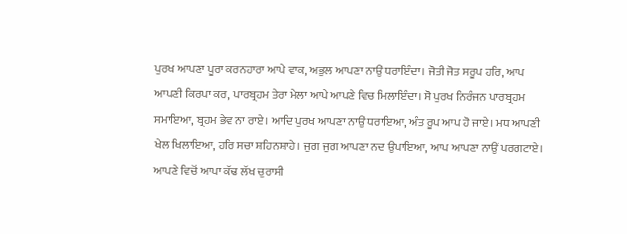ਪੁਰਖ ਆਪਣਾ ਪੂਰਾ ਕਰਨਹਾਰਾ ਆਪੇ ਵਾਕ, ਅਭੁਲ ਆਪਣਾ ਨਾਉਂ ਧਰਾਇੰਦਾ। ਜੋਤੀ ਜੋਤ ਸਰੂਪ ਹਰਿ, ਆਪ ਆਪਣੀ ਕਿਰਪਾ ਕਰ, ਪਾਰਬ੍ਰਹਮ ਤੇਰਾ ਮੇਲਾ ਆਪੇ ਆਪਣੇ ਵਿਚ ਮਿਲਾਇੰਦਾ। ਸੋ ਪੁਰਖ ਨਿਰੰਜਨ ਪਾਰਬ੍ਰਹਮ ਸਮਾਇਆ, ਬ੍ਰਹਮ ਭੇਵ ਨਾ ਰਾਏ। ਆਦਿ ਪੁਰਖ ਆਪਣਾ ਨਾਉਂ ਧਰਾਇਆ, ਅੰਤ ਰੂਪ ਆਪ ਹੋ ਜਾਏ। ਮਧ ਆਪਣੀ ਖੇਲ ਖਿਲਾਇਆ, ਹਰਿ ਸਚਾ ਸ਼ਹਿਨਸ਼ਾਹੇ। ਜੁਗ ਜੁਗ ਆਪਣਾ ਨਦ ਉਪਾਇਆ, ਆਪ ਆਪਣਾ ਨਾਉਂ ਪਰਗਟਾਏ। ਆਪਣੇ ਵਿਚੋਂ ਆਪਾ ਕੱਢ ਲੱਖ ਚੁਰਾਸੀ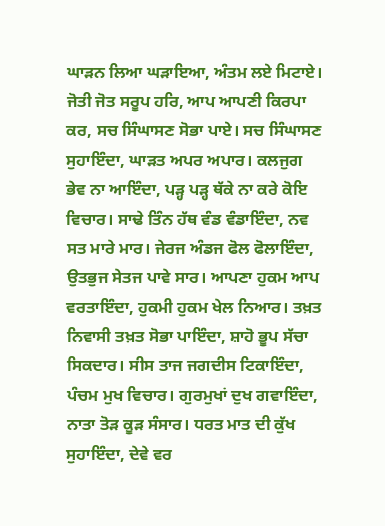ਘਾੜਨ ਲਿਆ ਘੜਾਇਆ, ਅੰਤਮ ਲਏ ਮਿਟਾਏ। ਜੋਤੀ ਜੋਤ ਸਰੂਪ ਹਰਿ, ਆਪ ਆਪਣੀ ਕਿਰਪਾ ਕਰ, ਸਚ ਸਿੰਘਾਸਣ ਸੋਭਾ ਪਾਏ। ਸਚ ਸਿੰਘਾਸਣ ਸੁਹਾਇੰਦਾ, ਘਾੜਤ ਅਪਰ ਅਪਾਰ। ਕਲਜੁਗ ਭੇਵ ਨਾ ਆਇੰਦਾ, ਪੜ੍ਹ ਪੜ੍ਹ ਥੱਕੇ ਨਾ ਕਰੇ ਕੋਇ ਵਿਚਾਰ। ਸਾਢੇ ਤਿੰਨ ਹੱਥ ਵੰਡ ਵੰਡਾਇੰਦਾ, ਨਵ ਸਤ ਮਾਰੇ ਮਾਰ। ਜੇਰਜ ਅੰਡਜ ਫੋਲ ਫੋਲਾਇੰਦਾ, ਉਤਭੁਜ ਸੇਤਜ ਪਾਵੇ ਸਾਰ। ਆਪਣਾ ਹੁਕਮ ਆਪ ਵਰਤਾਇੰਦਾ, ਹੁਕਮੀ ਹੁਕਮ ਖੇਲ ਨਿਆਰ। ਤਖ਼ਤ ਨਿਵਾਸੀ ਤਖ਼ਤ ਸੋਭਾ ਪਾਇੰਦਾ, ਸ਼ਾਹੋ ਭੂਪ ਸੱਚਾ ਸਿਕਦਾਰ। ਸੀਸ ਤਾਜ ਜਗਦੀਸ ਟਿਕਾਇੰਦਾ, ਪੰਚਮ ਮੁਖ ਵਿਚਾਰ। ਗੁਰਮੁਖਾਂ ਦੁਖ ਗਵਾਇੰਦਾ, ਨਾਤਾ ਤੋੜ ਕੂੜ ਸੰਸਾਰ। ਧਰਤ ਮਾਤ ਦੀ ਕੁੱਖ ਸੁਹਾਇੰਦਾ, ਦੇਵੇ ਵਰ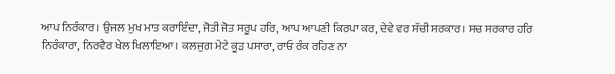ਆਪ ਨਿਰੰਕਾਰ। ਉਜਲ ਮੁਖ ਮਾਤ ਕਰਾਇੰਦਾ, ਜੋਤੀ ਜੋਤ ਸਰੂਪ ਹਰਿ, ਆਪ ਆਪਣੀ ਕਿਰਪਾ ਕਰ, ਦੇਵੇ ਵਰ ਸੱਚੀ ਸਰਕਾਰ। ਸਚ ਸਰਕਾਰ ਹਰਿ ਨਿਰੰਕਾਰਾ, ਨਿਰਵੈਰ ਖੇਲ ਖਿਲਾਇਆ। ਕਲਜੁਗ ਮੇਟੇ ਕੂੜ ਪਸਾਰਾ, ਰਾਓ ਰੰਕ ਰਹਿਣ ਨਾ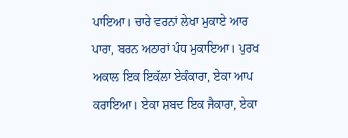ਪਾਇਆ। ਚਾਰੇ ਵਰਨਾਂ ਲੇਖਾ ਮੁਕਾਏ ਆਰ ਪਾਰਾ, ਬਰਨ ਅਠਾਰਾਂ ਪੰਧ ਮੁਕਾਇਆ। ਪੁਰਖ ਅਕਾਲ ਇਕ ਇਕੱਲਾ ਏਕੰਕਾਰਾ, ਏਕਾ ਆਪ ਕਰਾਇਆ। ਏਕਾ ਸ਼ਬਦ ਇਕ ਜੈਕਾਰਾ, ਏਕਾ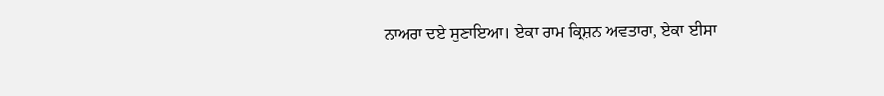ਨਾਅਰਾ ਦਏ ਸੁਣਾਇਆ। ਏਕਾ ਰਾਮ ਕ੍ਰਿਸ਼ਨ ਅਵਤਾਰਾ, ਏਕਾ ਈਸਾ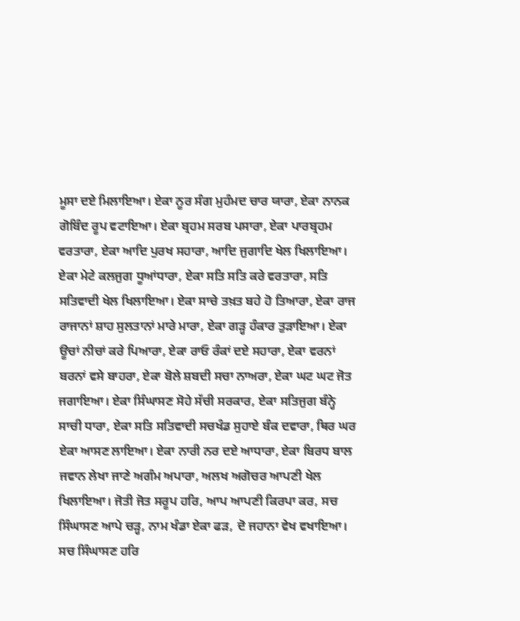ਮੂਸਾ ਦਏ ਮਿਲਾਇਆ। ਏਕਾ ਨੂਰ ਸੰਗ ਮੁਹੰਮਦ ਚਾਰ ਯਾਰਾ, ਏਕਾ ਨਾਨਕ ਗੋਬਿੰਦ ਰੂਪ ਵਟਾਇਆ। ਏਕਾ ਬ੍ਰਹਮ ਸਰਬ ਪਸਾਰਾ, ਏਕਾ ਪਾਰਬ੍ਰਹਮ ਵਰਤਾਰਾ, ਏਕਾ ਆਦਿ ਪੁਰਖ ਸਹਾਰਾ, ਆਦਿ ਜੁਗਾਦਿ ਖੇਲ ਖਿਲਾਇਆ। ਏਕਾ ਮੇਟੇ ਕਲਜੁਗ ਧੂਆਂਧਾਰਾ, ਏਕਾ ਸਤਿ ਸਤਿ ਕਰੇ ਵਰਤਾਰਾ, ਸਤਿ ਸਤਿਵਾਦੀ ਖੇਲ ਖਿਲਾਇਆ। ਏਕਾ ਸਾਚੇ ਤਖ਼ਤ ਬਹੇ ਹੋ ਤਿਆਰਾ, ਏਕਾ ਰਾਜ ਰਾਜਾਨਾਂ ਸ਼ਾਹ ਸੁਲਤਾਨਾਂ ਮਾਰੇ ਮਾਰਾ, ਏਕਾ ਗੜ੍ਹ ਹੰਕਾਰ ਤੁੜਾਇਆ। ਏਕਾ ਊਚਾਂ ਨੀਚਾਂ ਕਰੇ ਪਿਆਰਾ, ਏਕਾ ਰਾਓ ਰੰਕਾਂ ਦਏ ਸਹਾਰਾ, ਏਕਾ ਵਰਨਾਂ ਬਰਨਾਂ ਵਸੇ ਬਾਹਰਾ, ਏਕਾ ਬੋਲੇ ਸ਼ਬਦੀ ਸਚਾ ਨਾਅਰਾ, ਏਕਾ ਘਟ ਘਟ ਜੋਤ ਜਗਾਇਆ। ਏਕਾ ਸਿੰਘਾਸਣ ਸੋਹੇ ਸੱਚੀ ਸਰਕਾਰ, ਏਕਾ ਸਤਿਜੁਗ ਬੰਨ੍ਹੇ ਸਾਚੀ ਧਾਰਾ, ਏਕਾ ਸਤਿ ਸਤਿਵਾਦੀ ਸਚਖੰਡ ਸੁਹਾਏ ਬੰਕ ਦਵਾਰਾ, ਥਿਰ ਘਰ ਏਕਾ ਆਸਣ ਲਾਇਆ। ਏਕਾ ਨਾਰੀ ਨਰ ਦਏ ਆਧਾਰਾ, ਏਕਾ ਬਿਰਧ ਬਾਲ ਜਵਾਨ ਲੇਖਾ ਜਾਣੇ ਅਗੰਮ ਅਪਾਰਾ, ਅਲਖ ਅਗੋਚਰ ਆਪਣੀ ਖੇਲ ਖਿਲਾਇਆ। ਜੋਤੀ ਜੋਤ ਸਰੂਪ ਹਰਿ, ਆਪ ਆਪਣੀ ਕਿਰਪਾ ਕਰ, ਸਚ ਸਿੰਘਾਸਣ ਆਪੇ ਚੜ੍ਹ, ਨਾਮ ਖੰਡਾ ਏਕਾ ਫੜ, ਦੋ ਜਹਾਨਾ ਵੇਖ ਵਖਾਇਆ। ਸਚ ਸਿੰਘਾਸਣ ਹਰਿ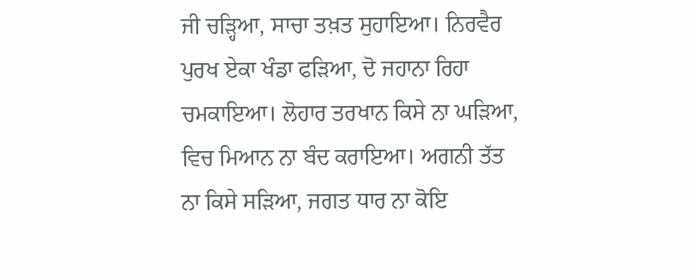ਜੀ ਚੜ੍ਹਿਆ, ਸਾਚਾ ਤਖ਼ਤ ਸੁਹਾਇਆ। ਨਿਰਵੈਰ ਪੁਰਖ ਏਕਾ ਖੰਡਾ ਫੜਿਆ, ਦੋ ਜਹਾਨਾ ਰਿਹਾ ਚਮਕਾਇਆ। ਲੋਹਾਰ ਤਰਖਾਨ ਕਿਸੇ ਨਾ ਘੜਿਆ, ਵਿਚ ਮਿਆਨ ਨਾ ਬੰਦ ਕਰਾਇਆ। ਅਗਨੀ ਤੱਤ ਨਾ ਕਿਸੇ ਸੜਿਆ, ਜਗਤ ਧਾਰ ਨਾ ਕੋਇ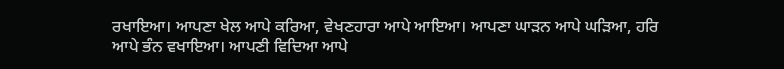ਰਖਾਇਆ। ਆਪਣਾ ਖੇਲ ਆਪੇ ਕਰਿਆ, ਵੇਖਣਹਾਰਾ ਆਪੇ ਆਇਆ। ਆਪਣਾ ਘਾੜਨ ਆਪੇ ਘੜਿਆ, ਹਰਿ ਆਪੇ ਭੰਨ ਵਖਾਇਆ। ਆਪਣੀ ਵਿਦਿਆ ਆਪੇ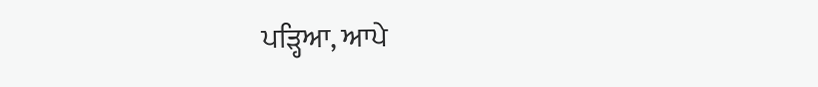ਪੜ੍ਹਿਆ, ਆਪੇ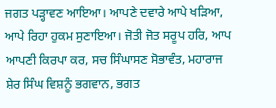ਜਗਤ ਪੜ੍ਹਾਵਣ ਆਇਆ। ਆਪਣੇ ਦਵਾਰੇ ਆਪੇ ਖੜਿਆ, ਆਪੇ ਰਿਹਾ ਹੁਕਮ ਸੁਣਾਇਆ। ਜੋਤੀ ਜੋਤ ਸਰੂਪ ਹਰਿ, ਆਪ ਆਪਣੀ ਕਿਰਪਾ ਕਰ, ਸਚ ਸਿੰਘਾਸਣ ਸੋਭਾਵੰਤ, ਮਹਾਰਾਜ ਸ਼ੇਰ ਸਿੰਘ ਵਿਸ਼ਨੂੰ ਭਗਵਾਨ, ਭਗਤ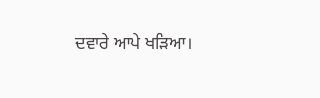ਦਵਾਰੇ ਆਪੇ ਖੜਿਆ।